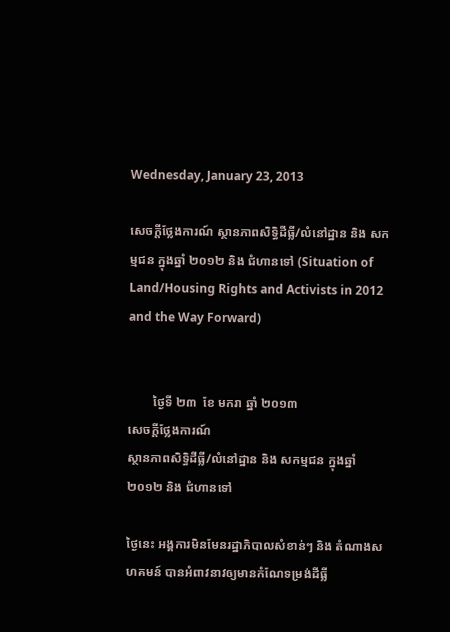Wednesday, January 23, 2013

សេចក្តីថ្លែងការណ៍ ស្ថានភាពសិទ្ធិដីធ្លី/លំនៅដ្ឋាន និង សកម្មជន ក្នុងឆ្នាំ ២០១២ និង ជំហានទៅ (Situation of Land/Housing Rights and Activists in 2012 and the Way Forward)


        ថ្ងៃទី ២៣  ខែ មករា ឆ្នាំ ២០១៣
សេចក្តីថ្លែងការណ៍
ស្ថានភាពសិទ្ធិដីធ្លី/លំនៅដ្ឋាន និង សកម្មជន ក្នុងឆ្នាំ ២០១២ និង ជំហានទៅ

ថ្ងៃនេះ អង្គការមិនមែនរដ្ឋាភិបាលសំខាន់ៗ និង តំណាងសហគមន៍ បានអំពាវនាវឲ្យមានកំណែទម្រង់ដីធ្លី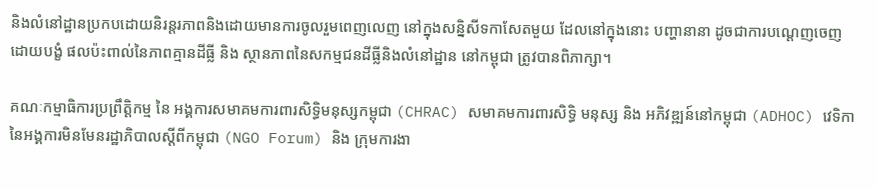និងលំនៅដ្ឋានប្រកបដោយនិរន្តរភាពនិងដោយមានការចូលរួមពេញលេញ នៅក្នុងសន្និសីទកាសែតមួយ ដែលនៅក្នុងនោះ បញ្ហានានា ដូចជាការបណ្តេញចេញដោយបង្ខំ ផលប៉ះពាល់នៃភាពគ្មានដីធ្លី និង ស្ថានភាពនៃសកម្មជនដីធ្លីនិងលំនៅដ្ឋាន នៅកម្ពុជា ត្រូវបានពិភាក្សា។

គណៈកម្មាធិការប្រព្រឹត្តិកម្ម នៃ អង្គការសមាគមការពារសិទ្ធិមនុស្សកម្ពុជា (CHRAC) សមាគមការពារសិទ្ធិ មនុស្ស និង អភិវឌ្ឍន៍នៅកម្ពុជា (ADHOC) វេទិកានៃអង្គការមិនមែនរដ្ឋាភិបាលស្តីពីកម្ពុជា (NGO Forum) និង ក្រុមការងា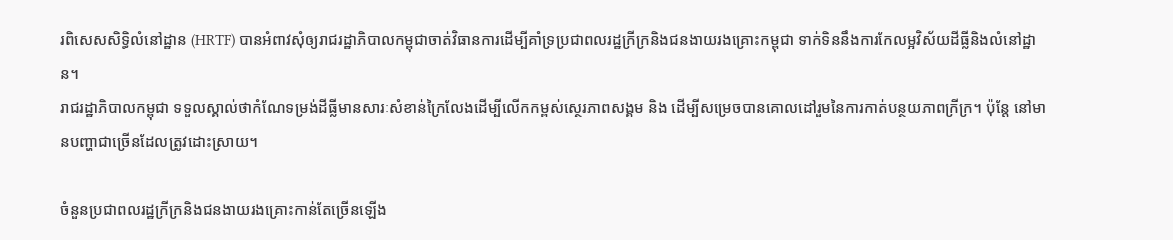រពិសេសសិទ្ធិលំនៅដ្ឋាន (HRTF) បានអំពាវសុំឲ្យរាជរដ្ឋាភិបាលកម្ពុជាចាត់វិធានការដើម្បីគាំទ្រប្រជាពលរដ្ឋក្រីក្រនិងជនងាយរងគ្រោះកម្ពុជា ទាក់ទិននឹងការកែលម្អវិស័យដីធ្លីនិងលំនៅដ្ឋាន។
រាជរដ្ឋាភិបាលកម្ពុជា ទទួលស្គាល់ថាកំណែទម្រង់ដីធ្លីមានសារៈសំខាន់ក្រៃលែងដើម្បីលើកកម្ពស់ស្ថេរភាពសង្គម និង ដើម្បីសម្រេចបានគោលដៅរួមនៃការកាត់បន្ថយភាពក្រីក្រ។ ប៉ុន្តែ នៅមានបញ្ហាជាច្រើនដែលត្រូវដោះស្រាយ។

ចំនួនប្រជាពលរដ្ឋក្រីក្រនិងជនងាយរងគ្រោះកាន់តែច្រើនឡើង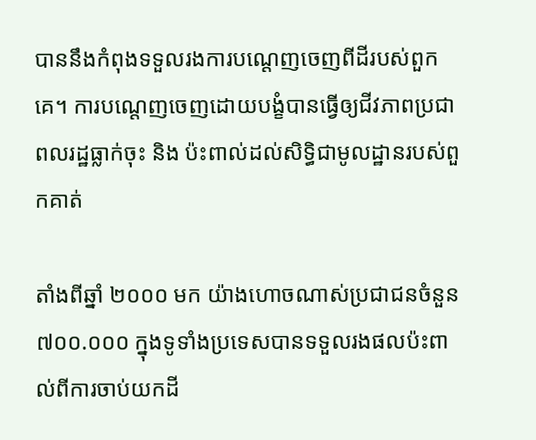បាននឹងកំពុងទទួលរងការបណ្តេញចេញពីដីរបស់ពួកគេ។ ការបណ្តេញចេញដោយបង្ខំបានធ្វើឲ្យជីវភាពប្រជាពលរដ្ឋធ្លាក់ចុះ និង ប៉ះពាល់ដល់សិទ្ធិជាមូលដ្ឋានរបស់ពួកគាត់

តាំងពីឆ្នាំ ២០០០ មក យ៉ាងហោចណាស់ប្រជាជនចំនួន ៧០០.០០០ ក្នុងទូទាំងប្រទេសបានទទួលរងផលប៉ះពាល់ពីការចាប់យកដី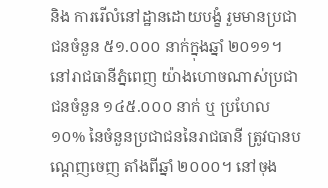និង ការរើលំនៅដ្ឋានដោយបង្ខំ រួមមានប្រជាជនចំនួន ៥១.០០០ នាក់ក្នុងឆ្នាំ ២០១១។  នៅរាជធានីភ្នំពេញ យ៉ាងហោចណាស់ប្រជាជនចំនួន ១៤៥.០០០ នាក់ ឬ ប្រហែល ១០% នៃចំនួនប្រជាជននៃរាជធានី ត្រូវបានបណ្តេញចេញ តាំងពីឆ្នាំ ២០០០។ នៅចុង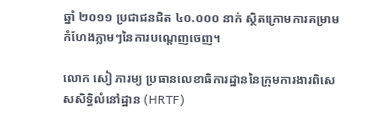ឆ្នាំ ២០១១ ប្រជាជនជិត ៤០.០០០ នាក់ ស្ថិតក្រោមការគម្រាមកំហែងភ្លាមៗនៃការបណ្តេញចេញ។

លោក សៀ ភារម្យ ប្រធានលេខាធិការដ្ឋាននៃក្រុមការងារពិសេសសិទ្ធិលំនៅដ្ឋាន (HRTF)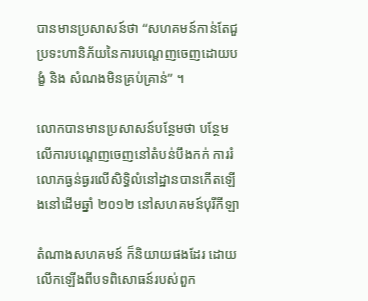បានមានប្រសាសន៍ថា “សហគមន៍កាន់តែជួប្រទះហានិភ័យនៃការបណ្តេញចេញដោយបង្ខំ និង សំណងមិនគ្រប់គ្រាន់” ។

លោកបានមានប្រសាសន៍បន្ថែមថា បន្ថែមលើការបណ្តេញចេញនៅតំបន់បឹងកក់ ការរំលោភធ្ងន់ធ្ងរលើសិទ្ធិលំនៅដ្ឋានបានកើតឡើងនៅដើមឆ្នាំ ២០១២ នៅសហគមន៍បុរីកីឡា

តំណាងសហគមន៍ ក៏និយាយផងដែរ ដោយលើកឡើងពីបទពិសោធន៍របស់ពួក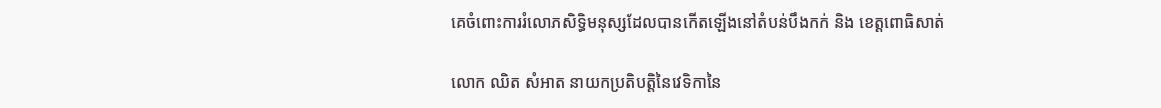គេចំពោះការរំលោភសិទ្ធិមនុស្សដែលបានកើតឡើងនៅតំបន់បឹងកក់ និង ខេត្តពោធិសាត់

លោក ឈិត សំអាត នាយកប្រតិបត្តិនៃវេទិកានៃ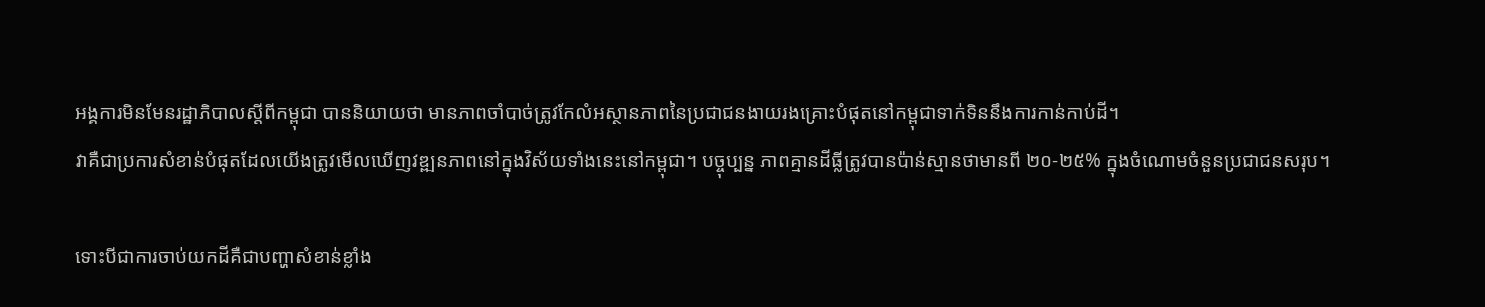អង្គការមិនមែនរដ្ឋាភិបាលស្តីពីកម្ពុជា បាននិយាយថា មានភាពចាំបាច់ត្រូវកែលំអស្ថានភាពនៃប្រជាជនងាយរងគ្រោះបំផុតនៅកម្ពុជាទាក់ទិននឹងការកាន់កាប់ដី។
វាគឺជាប្រការសំខាន់បំផុតដែលយើងត្រូវមើលឃើញវឌ្ឍនភាពនៅក្នុងវិស័យទាំងនេះនៅកម្ពុជា។ បច្ចុប្បន្ន ភាពគ្មានដីធ្លីត្រូវបានប៉ាន់ស្មានថាមានពី ២០-២៥% ក្នុងចំណោមចំនួនប្រជាជនសរុប។

ទោះបីជាការចាប់យកដីគឺជាបញ្ហាសំខាន់ខ្លាំង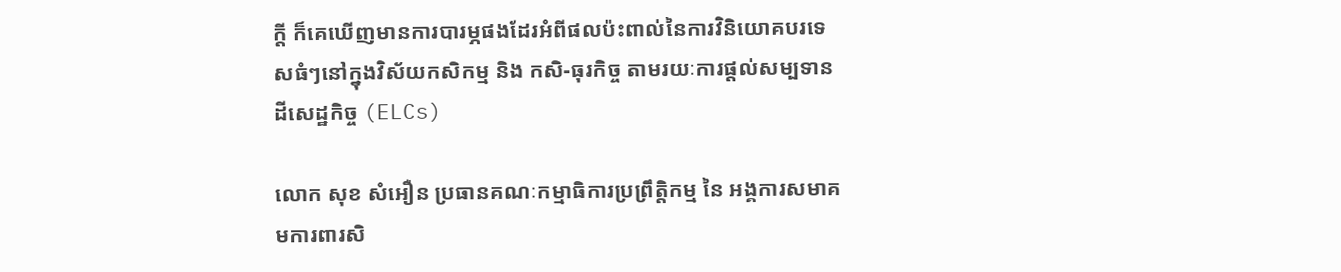ក្តី ក៏គេឃើញមានការបារម្ភផងដែរអំពីផលប៉ះពាល់នៃការវិនិយោគបរទេសធំៗនៅក្នុងវិស័យកសិកម្ម និង កសិ-ធុរកិច្ច តាមរយៈការផ្តល់សម្បទានដីសេដ្ឋកិច្ច (ELCs)

លោក សុខ សំអឿន ប្រធានគណៈកម្មាធិការប្រព្រឹត្តិកម្ម នៃ អង្គការសមាគមការពារសិ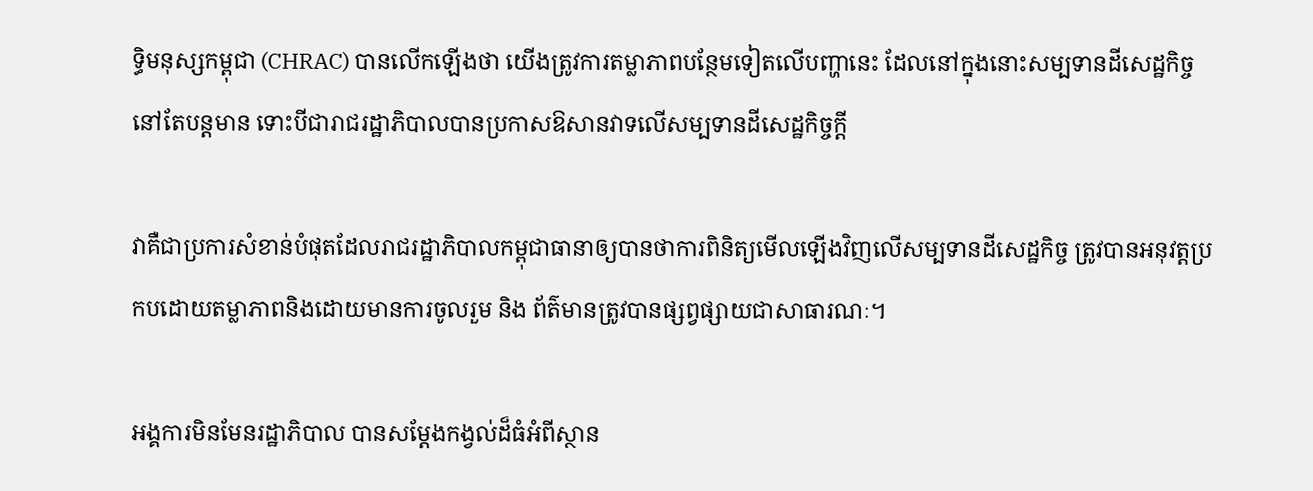ទ្ធិមនុស្សកម្ពុជា (CHRAC) បានលើកឡើងថា យើងត្រូវការតម្លាភាពបន្ថែមទៀតលើបញ្ហានេះ ដែលនៅក្នុងនោះសម្បទានដីសេដ្ឋកិច្ចនៅតែបន្តមាន ទោះបីជារាជរដ្ឋាភិបាលបានប្រកាសឱសានវាទលើសម្បទានដីសេដ្ឋកិច្ចក្តី

វាគឺជាប្រការសំខាន់បំផុតដែលរាជរដ្ឋាភិបាលកម្ពុជាធានាឲ្យបានថាការពិនិត្យមើលឡើងវិញលើសម្បទានដីសេដ្ឋកិច្ច ត្រូវបានអនុវត្តប្រកបដោយតម្លាភាពនិងដោយមានការចូលរួម និង ព័ត៌មានត្រូវបានផ្សព្វផ្សាយជាសាធារណៈ។

អង្គការមិនមែនរដ្ឋាភិបាល បានសម្តែងកង្វល់ដ៏ធំអំពីស្ថាន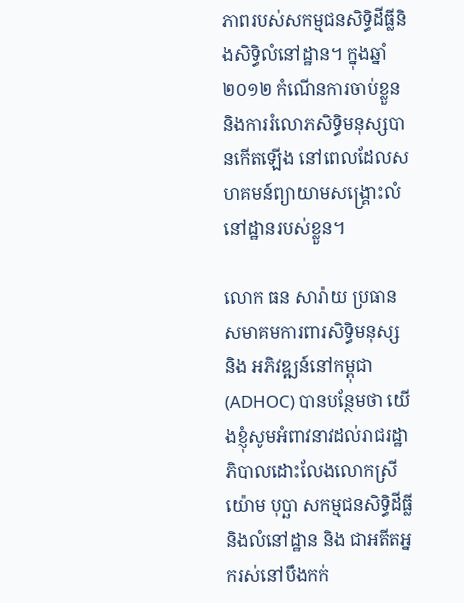ភាពរបស់សកម្មជនសិទ្ធិដីធ្លីនិងសិទ្ធិលំនៅដ្ឋាន។ ក្នុងឆ្នាំ ២០១២ កំណើនការចាប់ខ្លួននិងការរំលោភសិទ្ធិមនុស្សបានកើតឡើង នៅពេលដែលសហគមន៍ព្យាយាមសង្គ្រោះលំនៅដ្ឋានរបស់ខ្លួន។

លោក ធន សារ៉ាយ ប្រធាន សមាគមការពារសិទ្ធិមនុស្ស និង អភិវឌ្ឍន៍នៅកម្ពុជា (ADHOC) បានបន្ថែមថា យើងខ្ញុំសូមអំពាវនាវដល់រាជរដ្ឋាភិបាលដោះលែងលោកស្រី យ៉ោម បុប្ឆា សកម្មជនសិទ្ធិដីធ្លីនិងលំនៅដ្ឋាន និង ជាអតីតអ្នករស់នៅបឹងកក់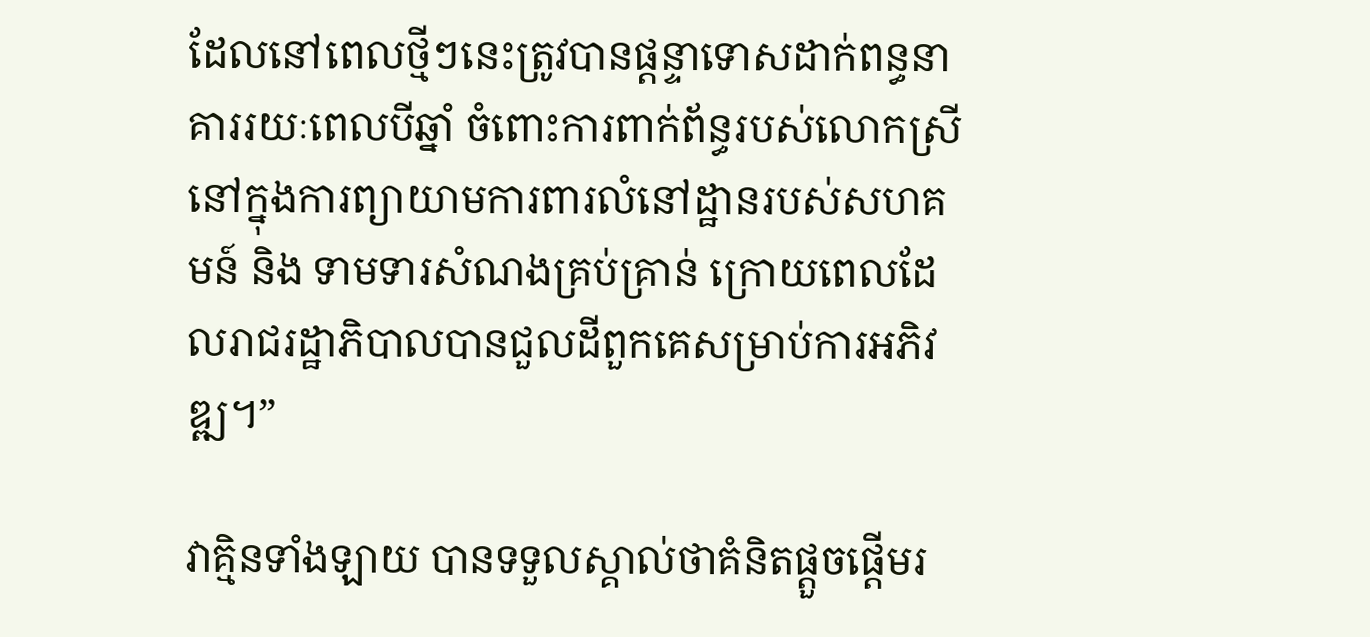ដែលនៅពេលថ្មីៗនេះត្រូវបានផ្តន្ទាទោសដាក់ពន្ធនាគាររយៈពេលបីឆ្នាំ ចំពោះការពាក់ព័ន្ធរបស់លោកស្រីនៅក្នុងការព្យាយាមការពារលំនៅដ្ឋានរបស់សហគមន៍ និង ទាមទារសំណងគ្រប់គ្រាន់ ក្រោយពេលដែលរាជរដ្ឋាភិបាលបានជួលដីពួកគេសម្រាប់ការអភិវឌ្ឍ។”

វាគ្មិនទាំងឡាយ បានទទួលស្គាល់ថាគំនិតផ្តួចផ្តើមរ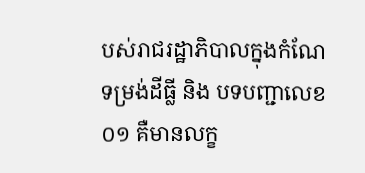បស់រាជរដ្ឋាភិបាលក្នុងកំណែទម្រង់ដីធ្លី និង បទបញ្ជាលេខ ០១ គឺមានលក្ខ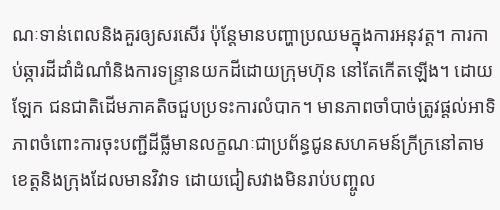ណៈទាន់ពេលនិងគួរឲ្យសរសើរ ប៉ុន្តែមានបញ្ហាប្រឈមក្នុងការអនុវត្ត។ ការកាប់ឆ្ការដីដាំដំណាំនិងការទន្ទ្រានយកដីដោយក្រុមហ៊ុន នៅតែកើតឡើង។ ដោយឡែក ជនជាតិដើមភាគតិចជួបប្រទះការលំបាក។ មានភាពចាំបាច់ត្រូវផ្តល់អាទិភាពចំពោះការចុះបញ្ជីដីធ្លីមានលក្ខណៈជាប្រព័ន្ធជូនសហគមន៍ក្រីក្រនៅតាមខេត្តនិងក្រុងដែលមានវិវាទ ដោយជៀសវាងមិនរាប់បញ្ចូល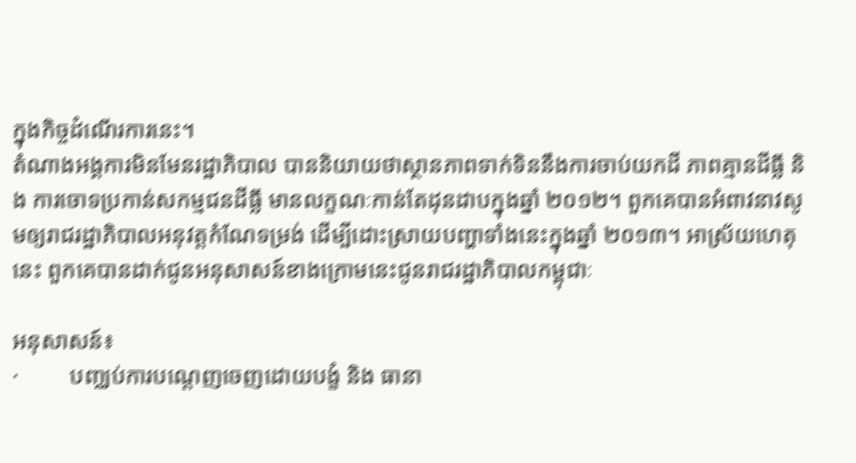ក្នុងកិច្ចដំណើរការនេះ។
តំណាងអង្គការមិនមែនរដ្ឋាភិបាល បាននិយាយថាស្ថានភាពទាក់ទិននឹងការចាប់យកដី ភាពគ្មានដីធ្លី និង ការចោទប្រកាន់សកម្មជនដីធ្លី មានលក្ខណៈកាន់តែដុនដាបក្នុងឆ្នាំ ២០១២។ ពួកគេបានអំពាវនាវសូមឲ្យរាជរដ្ឋាភិបាលអនុវត្តកំណែទម្រង់ ដើម្បីដោះស្រាយបញ្ហាទាំងនេះក្នុងឆ្នាំ ២០១៣។ អាស្រ័យហេតុនេះ ពួកគេបានដាក់ជូនអនុសាសន៍ខាងក្រោមនេះជូនរាជរដ្ឋាភិបាលកម្ពុជាៈ

អនុសាសន៍៖
·         បញ្ឈប់ការបណ្តេញចេញដោយបង្ខំ និង ធានា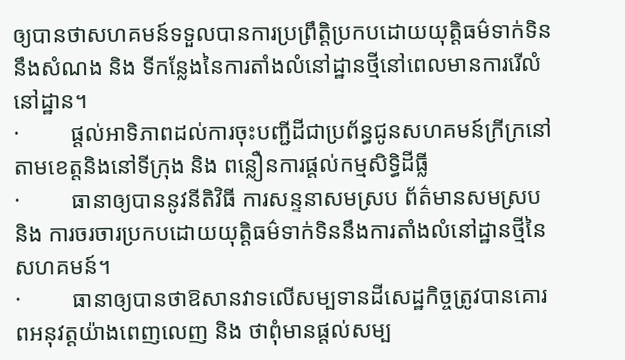ឲ្យបានថាសហគមន៍ទទួលបានការប្រព្រឹត្តិប្រកបដោយយុត្តិធម៌ទាក់ទិននឹងសំណង និង ទីកន្លែងនៃការតាំងលំនៅដ្ឋានថ្មីនៅពេលមានការរើលំនៅដ្ឋាន។
·         ផ្តល់អាទិភាពដល់ការចុះបញ្ជីដីជាប្រព័ន្ធជូនសហគមន៍ក្រីក្រនៅតាមខេត្តនិងនៅទីក្រុង និង ពន្លឿនការផ្តល់កម្មសិទ្ធិដីធ្លី
·         ធានាឲ្យបាននូវនីតិវិធី ការសន្ទនាសមស្រប ព័ត៌មានសមស្រប និង ការចរចារប្រកបដោយយុត្តិធម៌ទាក់ទិននឹងការតាំងលំនៅដ្ឋានថ្មីនៃសហគមន៍។
·         ធានាឲ្យបានថាឱសានវាទលើសម្បទានដីសេដ្ឋកិច្ចត្រូវបានគោរពអនុវត្តយ៉ាងពេញលេញ និង ថាពុំមានផ្តល់សម្ប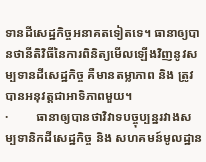ទានដីសេដ្ឋកិច្ចអនាគតទៀតទេ។ ធានាឲ្យបានថានីតិវិធីនៃការពិនិត្យមើលឡើងវិញនូវសម្បទានដីសេដ្ឋកិច្ច គឺមានតម្លាភាព និង ត្រូវបានអនុវត្តជាអាទិភាពមួយ។
·         ធានាឲ្យបានថាវិវាទបច្ចុប្បន្នរវាងសម្បទានិកដីសេដ្ឋកិច្ច និង សហគមន៍មូលដ្ឋាន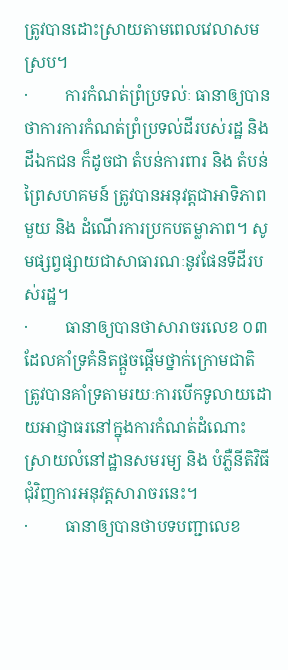ត្រូវបានដោះស្រាយតាមពេលវេលាសមស្រប។
·         ការកំណត់ព្រំប្រទល់ៈ ធានាឲ្យបានថាការការកំណត់ព្រំប្រទល់ដីរបស់រដ្ឋ និង ដីឯកជន ក៏ដូចជា តំបន់ការពារ និង តំបន់ព្រៃសហគមន៍ ត្រូវបានអនុវត្តជាអាទិភាពមួយ និង ដំណើរការប្រកបតម្លាភាព។ សូមផ្សព្វផ្សាយជាសាធារណៈនូវផែនទីដីរបស់រដ្ឋ។
·         ធានាឲ្យបានថាសារាចរលេខ ០៣ ដែលគាំទ្រគំនិតផ្តួចផ្តើមថ្នាក់ក្រោមជាតិ ត្រូវបានគាំទ្រតាមរយៈការបើកទូលាយដោយអាជ្ញាធរនៅក្នុងការកំណត់ដំណោះស្រាយលំនៅដ្ឋានសមរម្យ និង បំភ្លឺនីតិវិធីជុំវិញការអនុវត្តសារាចរនេះ។
·         ធានាឲ្យបានថាបទបញ្ជាលេខ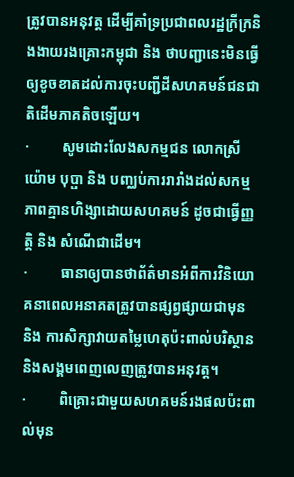ត្រូវបានអនុវត្ត ដើម្បីគាំទ្រប្រជាពលរដ្ឋក្រីក្រនិងងាយរងគ្រោះកម្ពុជា និង ថាបញ្ជានេះមិនធ្វើឲ្យខូចខាតដល់ការចុះបញ្ជីដីសហគមន៍ជនជាតិដើមភាគតិចឡើយ។
·         សូមដោះលែងសកម្មជន លោកស្រី យ៉ោម បុប្ផា និង បញ្ឈប់ការរារាំងដល់សកម្មភាពគ្មានហិង្សាដោយសហគមន៍ ដូចជាធ្វើញ្ញត្តិ និង សំណើជាដើម។
·         ធានាឲ្យបានថាព័ត៌មានអំពីការវិនិយោគនាពេលអនាគតត្រូវបានផ្សព្វផ្សាយជាមុន និង ការសិក្សាវាយតម្លៃហេតុប៉ះពាល់បរិស្ថាននិងសង្គមពេញលេញត្រូវបានអនុវត្ត។
·         ពិគ្រោះជាមួយសហគមន៍រងផលប៉ះពាល់មុន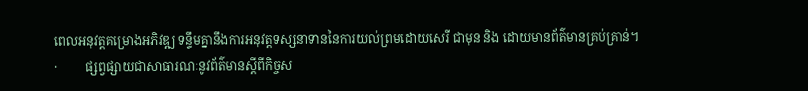ពេលអនុវត្តគម្រោងអភិវឌ្ឍ ទន្ទឹមគ្នានឹងការអនុវត្តទស្សនាទាននៃការយល់ព្រមដោយសេរី ជាមុន និង ដោយមានព័ត៌មានគ្រប់គ្រាន់។
·         ផ្សព្វផ្សាយជាសាធារណៈនូវព័ត៌មានស្តីពីកិច្ចស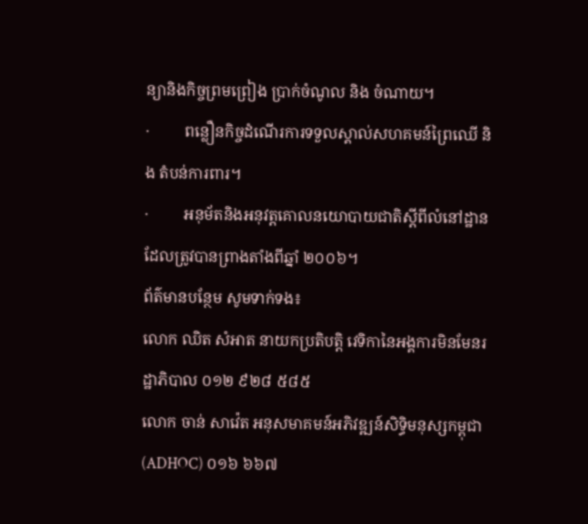ន្យានិងកិច្ចព្រមព្រៀង ប្រាក់ចំណូល និង ចំណាយ។
·         ពន្លឿនកិច្ចដំណើរការទទួលស្គាល់សហគមន៍ព្រៃឈើ និង តំបន់ការពារ។
·         អនុម័តនិងអនុវត្តគោលនយោបាយជាតិស្តីពីលំនៅដ្ឋាន ដែលត្រូវបានព្រាងតាំងពីឆ្នាំ ២០០៦។
ព័ត៌មានបន្ថែម សូមទាក់ទង៖
លោក ឈិត សំអាត នាយកប្រតិបត្តិ វេទិកានៃអង្គការមិនមែនរដ្ឋាភិបាល ០១២ ៩២៨ ៥៨៥
លោក ចាន់ សាវ៉េត អនុសមាគមន៍អភិវឌ្ឍន៍សិទ្ធិមនុស្សកម្ពុជា (ADHOC) ០១៦ ៦៦៧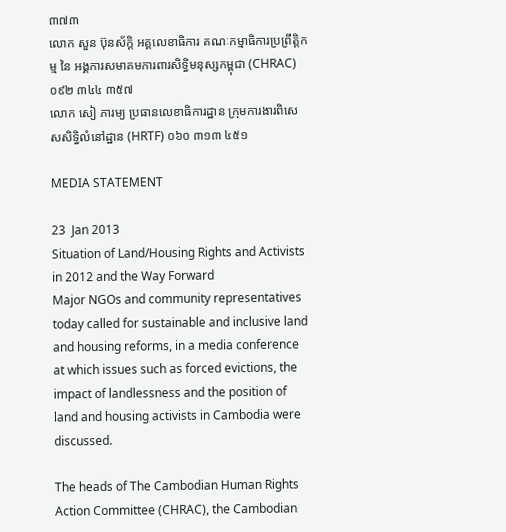៣៧៣
លោក សួន ប៊ុនស័ក្តិ អគ្គលេខាធិការ គណៈកម្មាធិការប្រព្រឹត្តិកម្ម នៃ អង្គការសមាគមការពារសិទ្ធិមនុស្សកម្ពុជា (CHRAC) ០៩២ ៣៤៤ ៣៥៧
លោក សៀ ភារម្យ ប្រធានលេខាធិការដ្ឋាន ក្រុមការងារពិសេសសិទ្ធិលំនៅដ្ឋាន (HRTF) ០៦០ ៣១៣ ៤៥១

MEDIA STATEMENT

23  Jan 2013
Situation of Land/Housing Rights and Activists in 2012 and the Way Forward
Major NGOs and community representatives today called for sustainable and inclusive land and housing reforms, in a media conference at which issues such as forced evictions, the impact of landlessness and the position of land and housing activists in Cambodia were discussed.

The heads of The Cambodian Human Rights Action Committee (CHRAC), the Cambodian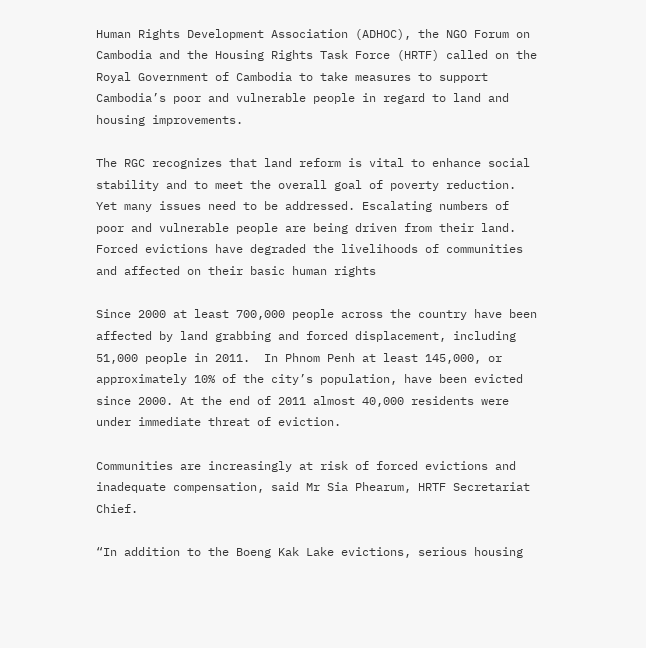Human Rights Development Association (ADHOC), the NGO Forum on Cambodia and the Housing Rights Task Force (HRTF) called on the Royal Government of Cambodia to take measures to support Cambodia’s poor and vulnerable people in regard to land and housing improvements.

The RGC recognizes that land reform is vital to enhance social stability and to meet the overall goal of poverty reduction. Yet many issues need to be addressed. Escalating numbers of poor and vulnerable people are being driven from their land.  Forced evictions have degraded the livelihoods of communities and affected on their basic human rights

Since 2000 at least 700,000 people across the country have been affected by land grabbing and forced displacement, including 51,000 people in 2011.  In Phnom Penh at least 145,000, or approximately 10% of the city’s population, have been evicted since 2000. At the end of 2011 almost 40,000 residents were under immediate threat of eviction.

Communities are increasingly at risk of forced evictions and inadequate compensation, said Mr Sia Phearum, HRTF Secretariat Chief.

“In addition to the Boeng Kak Lake evictions, serious housing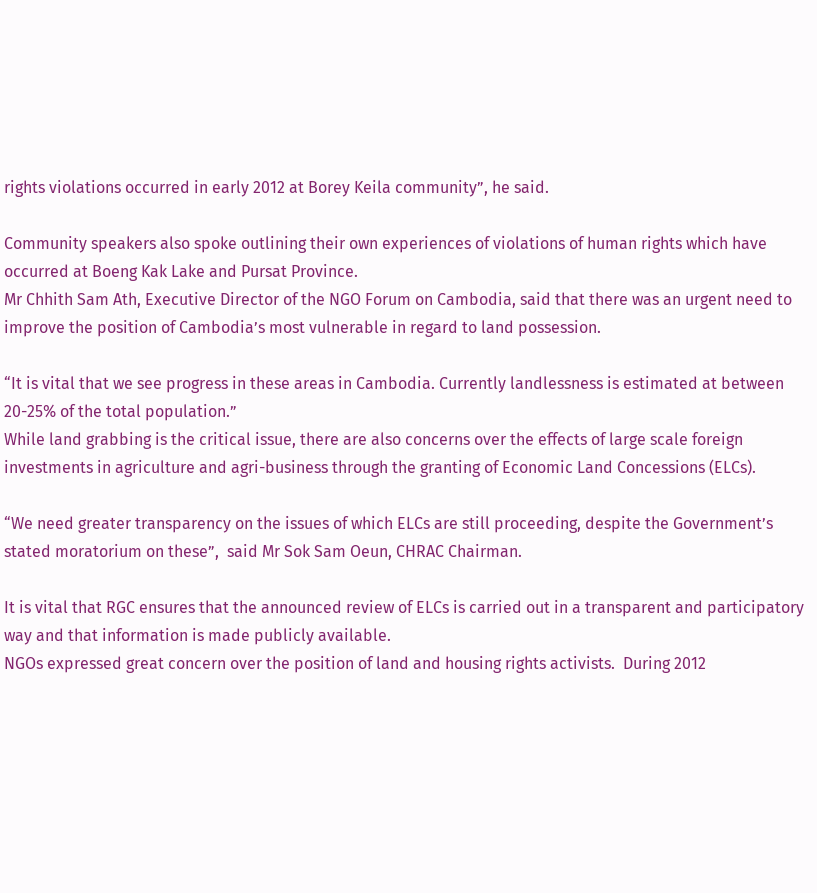rights violations occurred in early 2012 at Borey Keila community”, he said.

Community speakers also spoke outlining their own experiences of violations of human rights which have occurred at Boeng Kak Lake and Pursat Province.
Mr Chhith Sam Ath, Executive Director of the NGO Forum on Cambodia, said that there was an urgent need to improve the position of Cambodia’s most vulnerable in regard to land possession.

“It is vital that we see progress in these areas in Cambodia. Currently landlessness is estimated at between 20-25% of the total population.”
While land grabbing is the critical issue, there are also concerns over the effects of large scale foreign investments in agriculture and agri-business through the granting of Economic Land Concessions (ELCs).

“We need greater transparency on the issues of which ELCs are still proceeding, despite the Government’s stated moratorium on these”,  said Mr Sok Sam Oeun, CHRAC Chairman.

It is vital that RGC ensures that the announced review of ELCs is carried out in a transparent and participatory way and that information is made publicly available.
NGOs expressed great concern over the position of land and housing rights activists.  During 2012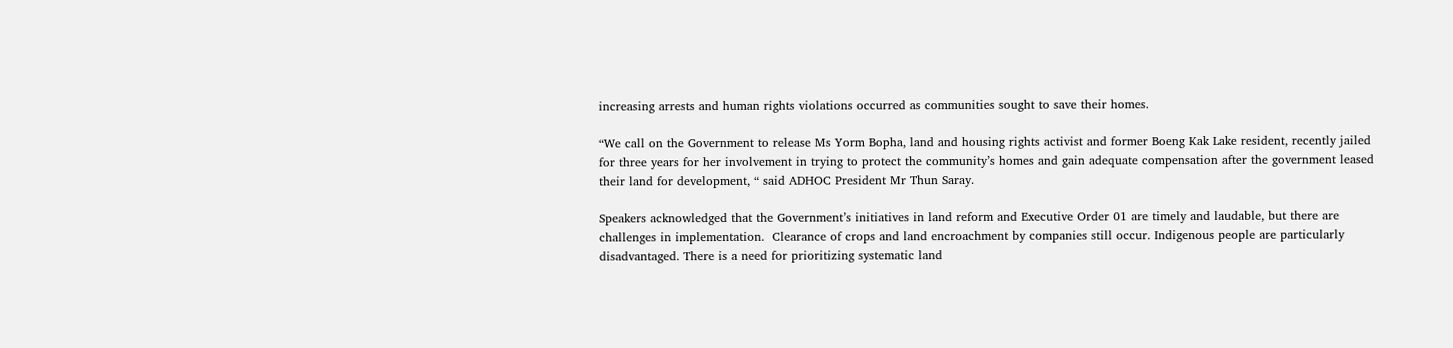increasing arrests and human rights violations occurred as communities sought to save their homes.

“We call on the Government to release Ms Yorm Bopha, land and housing rights activist and former Boeng Kak Lake resident, recently jailed for three years for her involvement in trying to protect the community’s homes and gain adequate compensation after the government leased their land for development, “ said ADHOC President Mr Thun Saray.

Speakers acknowledged that the Government’s initiatives in land reform and Executive Order 01 are timely and laudable, but there are challenges in implementation.  Clearance of crops and land encroachment by companies still occur. Indigenous people are particularly disadvantaged. There is a need for prioritizing systematic land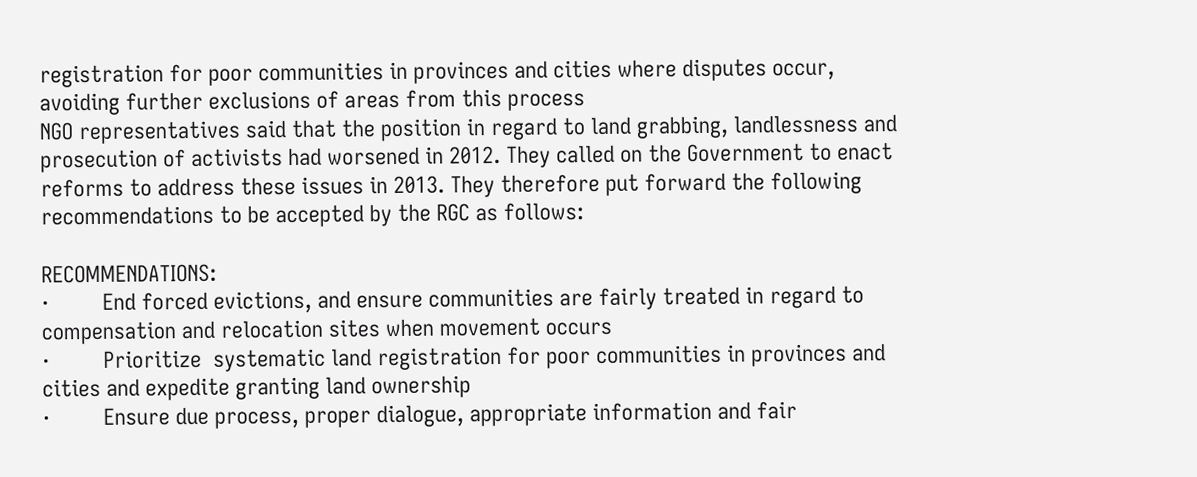registration for poor communities in provinces and cities where disputes occur, avoiding further exclusions of areas from this process
NGO representatives said that the position in regard to land grabbing, landlessness and prosecution of activists had worsened in 2012. They called on the Government to enact reforms to address these issues in 2013. They therefore put forward the following recommendations to be accepted by the RGC as follows:

RECOMMENDATIONS:
·         End forced evictions, and ensure communities are fairly treated in regard to compensation and relocation sites when movement occurs
·         Prioritize  systematic land registration for poor communities in provinces and cities and expedite granting land ownership
·         Ensure due process, proper dialogue, appropriate information and fair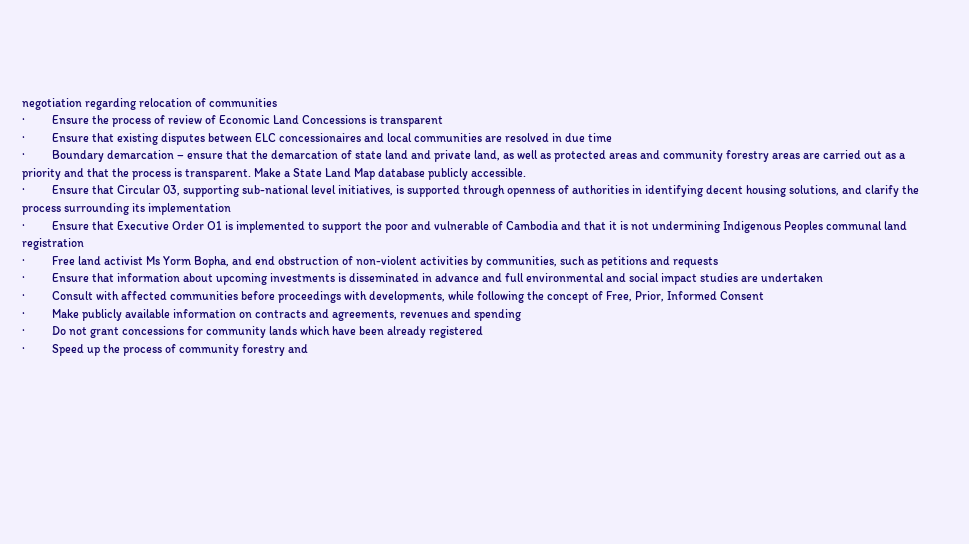negotiation regarding relocation of communities
·         Ensure the process of review of Economic Land Concessions is transparent
·         Ensure that existing disputes between ELC concessionaires and local communities are resolved in due time
·         Boundary demarcation – ensure that the demarcation of state land and private land, as well as protected areas and community forestry areas are carried out as a priority and that the process is transparent. Make a State Land Map database publicly accessible.
·         Ensure that Circular 03, supporting sub-national level initiatives, is supported through openness of authorities in identifying decent housing solutions, and clarify the process surrounding its implementation
·         Ensure that Executive Order O1 is implemented to support the poor and vulnerable of Cambodia and that it is not undermining Indigenous Peoples communal land registration
·         Free land activist Ms Yorm Bopha, and end obstruction of non-violent activities by communities, such as petitions and requests
·         Ensure that information about upcoming investments is disseminated in advance and full environmental and social impact studies are undertaken
·         Consult with affected communities before proceedings with developments, while following the concept of Free, Prior, Informed Consent
·         Make publicly available information on contracts and agreements, revenues and spending
·         Do not grant concessions for community lands which have been already registered
·         Speed up the process of community forestry and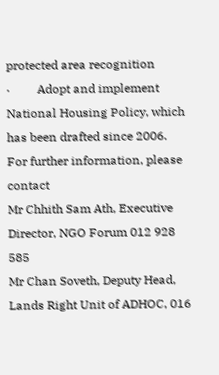protected area recognition
·         Adopt and implement National Housing Policy, which has been drafted since 2006.
For further information, please contact
Mr Chhith Sam Ath, Executive Director, NGO Forum 012 928 585
Mr Chan Soveth, Deputy Head, Lands Right Unit of ADHOC, 016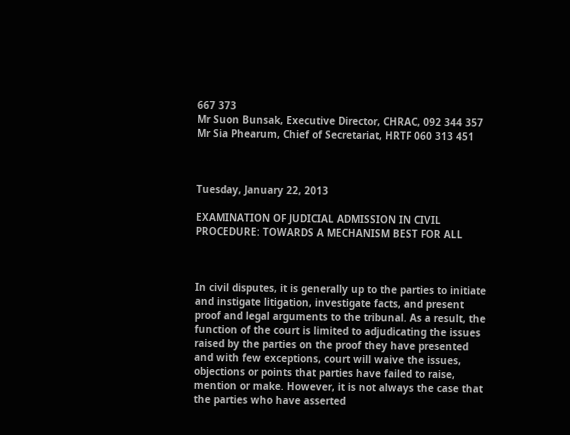667 373
Mr Suon Bunsak, Executive Director, CHRAC, 092 344 357
Mr Sia Phearum, Chief of Secretariat, HRTF 060 313 451



Tuesday, January 22, 2013

EXAMINATION OF JUDICIAL ADMISSION IN CIVIL PROCEDURE: TOWARDS A MECHANISM BEST FOR ALL



In civil disputes, it is generally up to the parties to initiate and instigate litigation, investigate facts, and present proof and legal arguments to the tribunal. As a result, the function of the court is limited to adjudicating the issues raised by the parties on the proof they have presented and with few exceptions, court will waive the issues, objections or points that parties have failed to raise, mention or make. However, it is not always the case that the parties who have asserted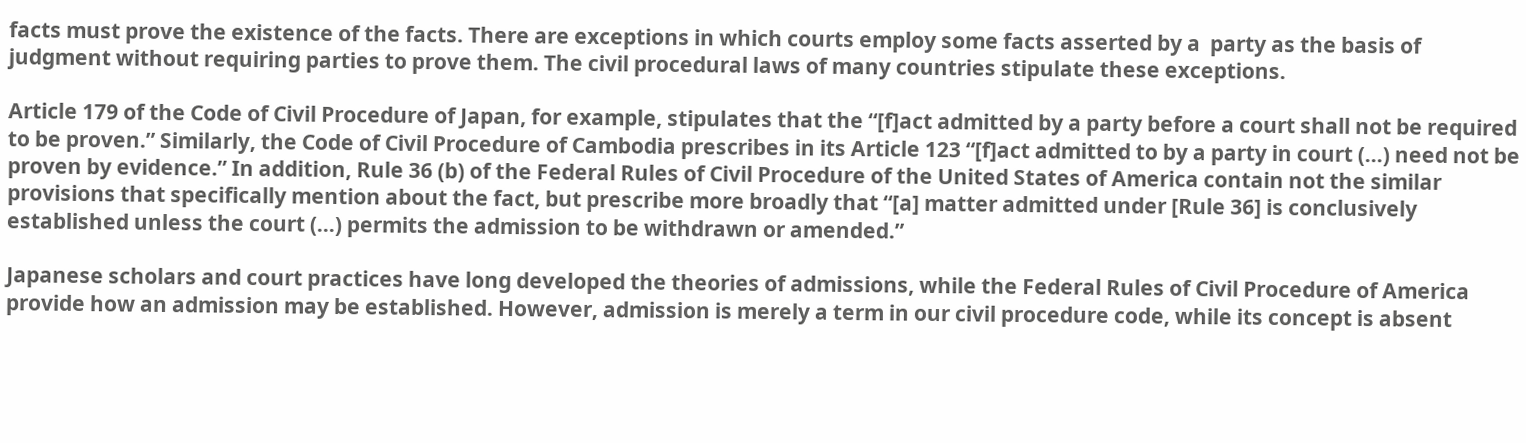facts must prove the existence of the facts. There are exceptions in which courts employ some facts asserted by a  party as the basis of judgment without requiring parties to prove them. The civil procedural laws of many countries stipulate these exceptions.

Article 179 of the Code of Civil Procedure of Japan, for example, stipulates that the “[f]act admitted by a party before a court shall not be required to be proven.” Similarly, the Code of Civil Procedure of Cambodia prescribes in its Article 123 “[f]act admitted to by a party in court (…) need not be proven by evidence.” In addition, Rule 36 (b) of the Federal Rules of Civil Procedure of the United States of America contain not the similar provisions that specifically mention about the fact, but prescribe more broadly that “[a] matter admitted under [Rule 36] is conclusively established unless the court (…) permits the admission to be withdrawn or amended.”

Japanese scholars and court practices have long developed the theories of admissions, while the Federal Rules of Civil Procedure of America provide how an admission may be established. However, admission is merely a term in our civil procedure code, while its concept is absent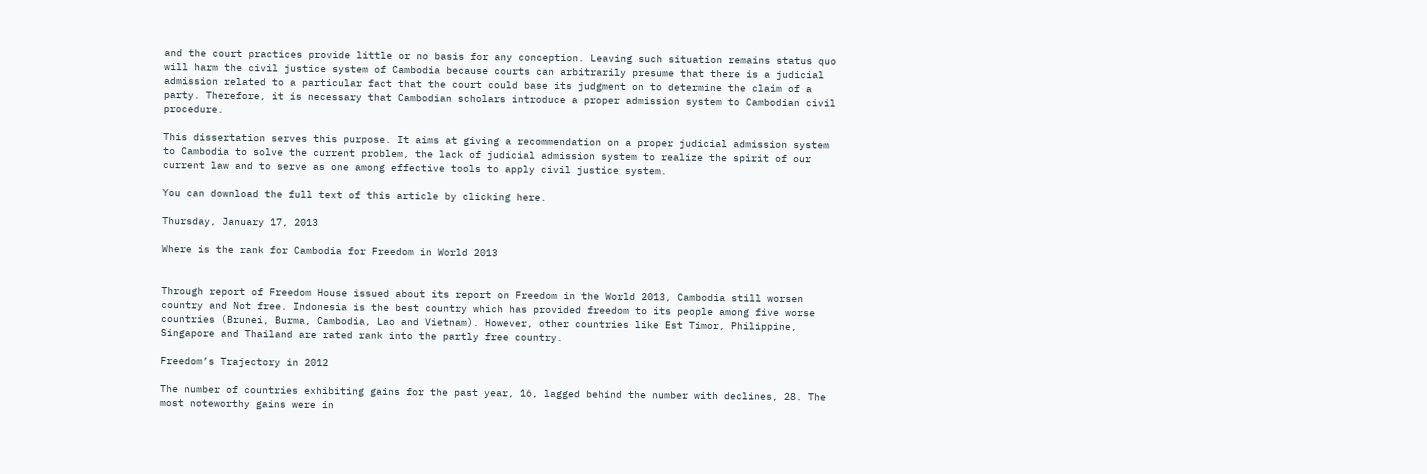and the court practices provide little or no basis for any conception. Leaving such situation remains status quo will harm the civil justice system of Cambodia because courts can arbitrarily presume that there is a judicial admission related to a particular fact that the court could base its judgment on to determine the claim of a party. Therefore, it is necessary that Cambodian scholars introduce a proper admission system to Cambodian civil procedure.

This dissertation serves this purpose. It aims at giving a recommendation on a proper judicial admission system to Cambodia to solve the current problem, the lack of judicial admission system to realize the spirit of our current law and to serve as one among effective tools to apply civil justice system.

You can download the full text of this article by clicking here.

Thursday, January 17, 2013

Where is the rank for Cambodia for Freedom in World 2013


Through report of Freedom House issued about its report on Freedom in the World 2013, Cambodia still worsen country and Not free. Indonesia is the best country which has provided freedom to its people among five worse countries (Brunei, Burma, Cambodia, Lao and Vietnam). However, other countries like Est Timor, Philippine, Singapore and Thailand are rated rank into the partly free country.

Freedom’s Trajectory in 2012

The number of countries exhibiting gains for the past year, 16, lagged behind the number with declines, 28. The most noteworthy gains were in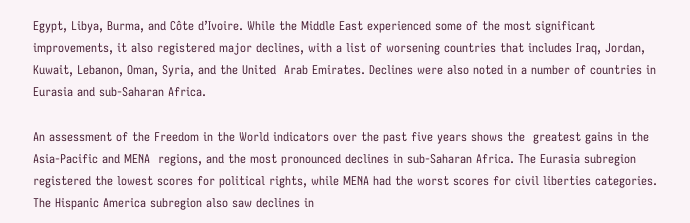Egypt, Libya, Burma, and Côte d’Ivoire. While the Middle East experienced some of the most significant improvements, it also registered major declines, with a list of worsening countries that includes Iraq, Jordan, Kuwait, Lebanon, Oman, Syria, and the United  Arab Emirates. Declines were also noted in a number of countries in Eurasia and sub-Saharan Africa.

An assessment of the Freedom in the World indicators over the past five years shows the  greatest gains in the Asia-Pacific and MENA  regions, and the most pronounced declines in sub-Saharan Africa. The Eurasia subregion registered the lowest scores for political rights, while MENA had the worst scores for civil liberties categories. The Hispanic America subregion also saw declines in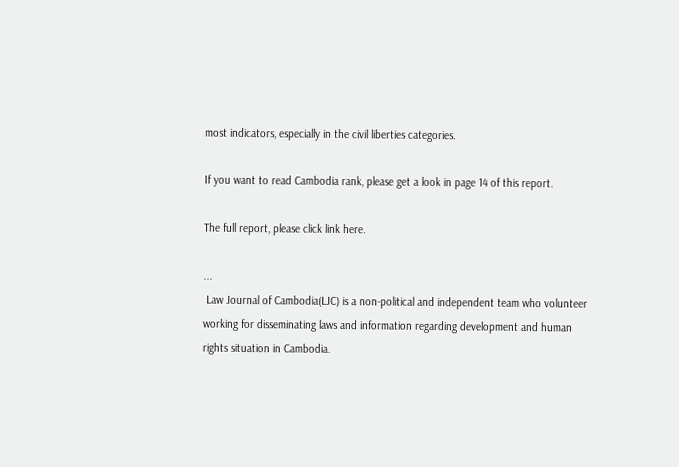most indicators, especially in the civil liberties categories.

If you want to read Cambodia rank, please get a look in page 14 of this report.

The full report, please click link here.

...
 Law Journal of Cambodia(LJC) is a non-political and independent team who volunteer working for disseminating laws and information regarding development and human rights situation in Cambodia.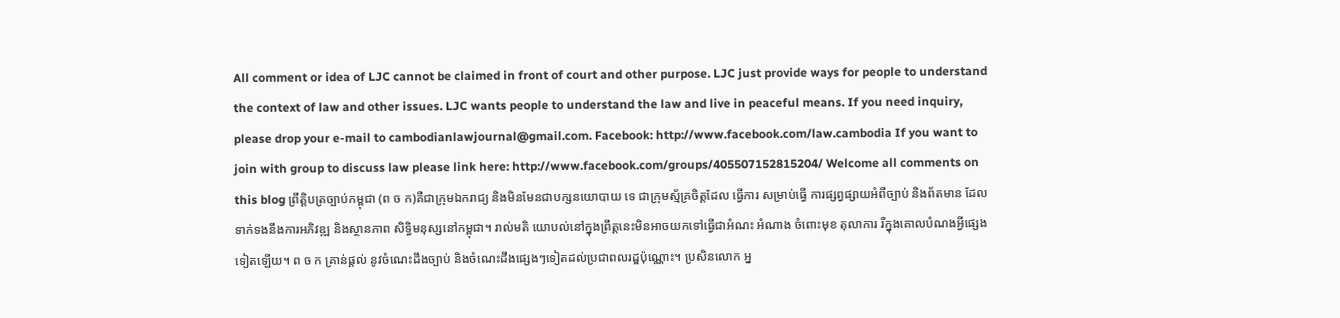All comment or idea of LJC cannot be claimed in front of court and other purpose. LJC just provide ways for people to understand the context of law and other issues. LJC wants people to understand the law and live in peaceful means. If you need inquiry, please drop your e-mail to cambodianlawjournal@gmail.com. Facebook: http://www.facebook.com/law.cambodia If you want to join with group to discuss law please link here: http://www.facebook.com/groups/405507152815204/ Welcome all comments on this blog ព្រឹតិ្តបត្រច្បាប់កម្ពុជា (ព ច ក)គឺជាក្រុមឯករាជ្យ និងមិនមែនជាបក្សនយោបាយ ទេ ជាក្រុមស្ម័គ្រចិត្តដែល ធ្វើការ សម្រាប់ធ្វើ ការផ្សព្វផ្សាយអំពីច្បាប់ និងព័តមាន ដែលទាក់ទងនឹងការអភិវឌ្ឍ និងស្ថានភាព សិទ្ធិមនុស្សនៅកម្ពុជា។ រាល់មតិ យោបល់នៅក្នុងព្រឹត្តនេះមិនអាចយកទៅធើ្វជាអំណះ អំណាង ចំពោះមុខ តុលាការ រឺក្នុងគោលបំណងអ្វីផ្សេងទៀតឡើយ។ ព ច ក គ្រាន់ផ្តល់ នូវចំណេះដឹងច្បាប់ និងចំណេះដឹងផ្សេងៗទៀតដល់ប្រជាពលរដ្ឌប៉ុណ្ណោះ។ ប្រសិនលោក អ្ន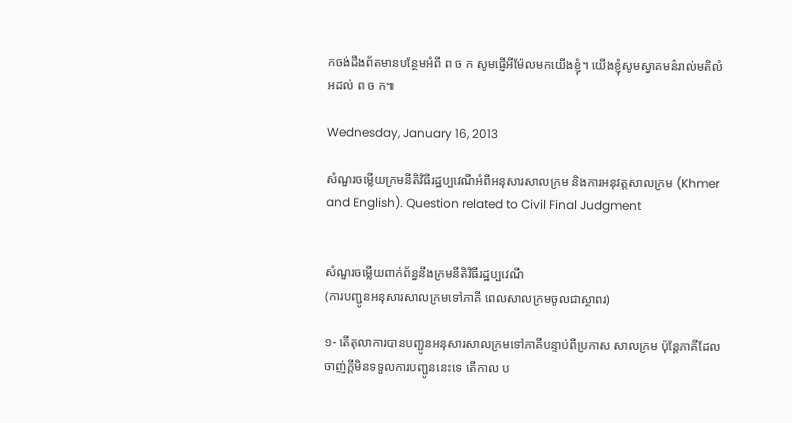កចង់ដឹងព័តមានបន្ថែមអំពី ព ច ក សូមផ្ញើអីម៉ែលមកយើងខ្ញុំ។ យើងខ្ញុំសូមស្វាគមន៌រាល់មតិលំអដល់ ព ច ក៕

Wednesday, January 16, 2013

សំណួរចម្លើយក្រមនីតិវិធីរដ្ឋប្បវេណីអំពីអនុសារសាលក្រម និងការអនុវត្តសាលក្រម (Khmer and English). Question related to Civil Final Judgment


សំណួរចម្លើយពាក់ព័ន្ធនឹងក្រមនីតិវិធីរដ្ឋប្បវេណី
(ការបញ្ជូនអនុសារសាលក្រមទៅភាគី ពេលសាលក្រមចូលជាស្ថាពរ)

១- តើតុលាការបានបញ្ផូនអនុសារសាលក្រមទៅភាគីបន្ទាប់ពីប្រកាស សាលក្រម ប៉ុន្ដែភាគីដែលចាញ់ក្ដីមិនទទួលការបញ្ផូននេះទេ តើកាល ប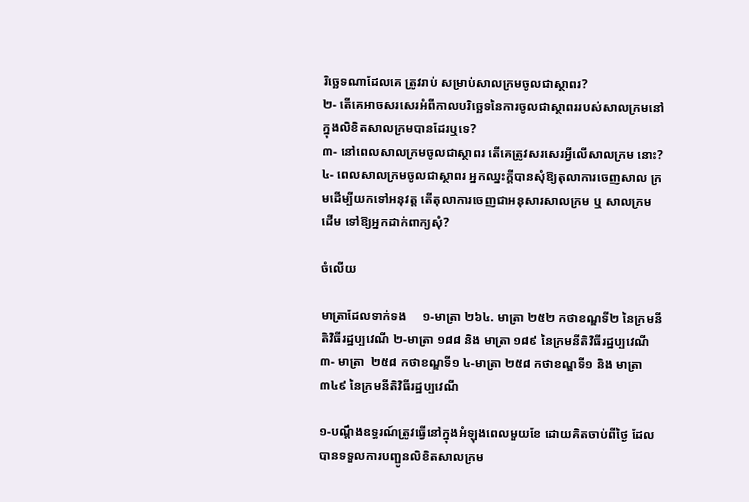រិច្ឆេទណាដែលគេ ត្រូវរាប់ សម្រាប់សាលក្រមចូលជាស្ថាពរ?
២- តើគេអាចសរសេរអំពីកាលបរិច្ឆេទនៃការចូលជាស្ថាពររបស់សាលក្រមនៅ ក្នុងលិខិតសាលក្រមបានដែរឬទេ?
៣- នៅពេលសាលក្រមចូលជាស្ថាពរ តើគេត្រូវសរសេរអ្វីលើសាលក្រម នោះ?
៤- ពេលសាលក្រមចូលជាស្ថាពរ អ្នកឈ្នះក្ដីបានសុំឱ្យតុលាការចេញសាល ក្រមដើម្បីយកទៅអនុវត្ដ តើតុលាការចេញជាអនុសារសាលក្រម ឬ សាលក្រម ដើម ទៅឱ្យអ្នកដាក់ពាក្យសុំ?

ចំលើយ

មាត្រាដែលទាក់ទង     ១-មាត្រា ២៦៤. មាត្រា ២៥២ កថាខណ្ឌទី២ នៃក្រមនីតិវិធីរដ្ឋប្បវេណី ២-មាត្រា ១៨៨ និង មាត្រា ១៨៩ នៃក្រមនីតិវិធីរដ្ឋប្បវេណី ៣- មាត្រា  ២៥៨ កថាខណ្ឌទី១ ៤-មាត្រា ២៥៨ កថាខណ្ឌទី១ និង មាត្រា ៣៤៩ នៃក្រមនីតិវិធីរដ្ឋប្បវេណី

១-បណ្ដឹងឧទ្ធរណ៍ត្រូវធ្វើនៅក្នុងអំឡុងពេលមួយខែ ដោយគិតចាប់ពីថ្ងៃ ដែលបានទទួលការបញ្ផូនលិខិតសាលក្រម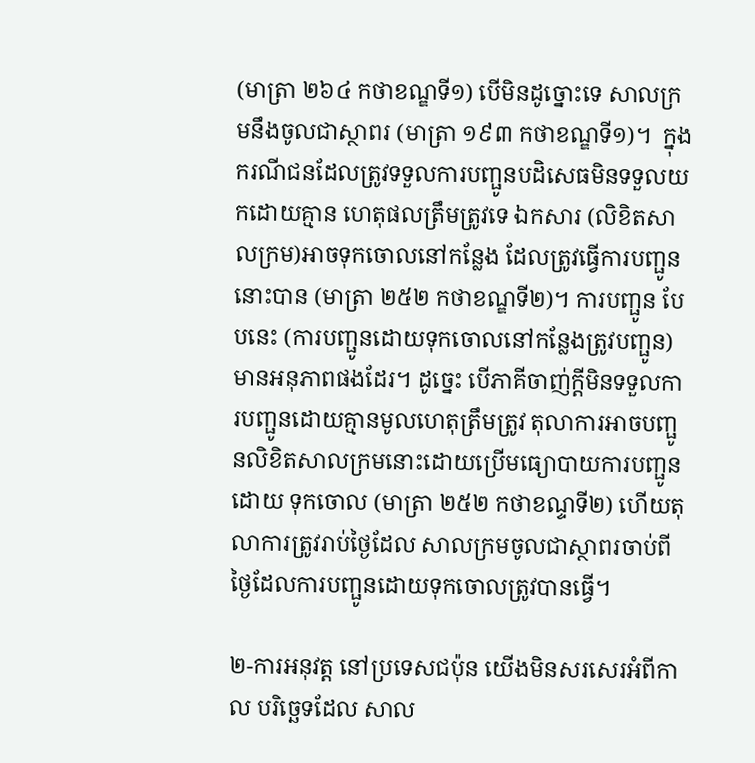(មាត្រា ២៦៤ កថាខណ្ឌទី១) បើមិនដូច្នោះទេ សាលក្រមនឹងចូលជាស្ថាពរ (មាត្រា ១៩៣ កថាខណ្ឌទី១)។  ក្នុងករណីជនដែលត្រូវទទួលការបញ្ផូនបដិសេធមិនទទួលយកដោយគ្មាន ហេតុផលត្រឹមត្រូវទេ ឯកសារ (លិខិតសាលក្រម)អាចទុកចោលនៅកន្លែង ដែលត្រូវធ្វើការបញ្ផូននោះបាន (មាត្រា ២៥២ កថាខណ្ឌទី២)។ ការបញ្ផូន បែបនេះ (ការបញ្ផូនដោយទុកចោលនៅកន្លែងត្រូវបញ្ផូន) មានអនុភាពផងដែរ។ ដូច្នេះ បើភាគីចាញ់ក្ដីមិនទទួលការបញ្ផូនដោយគ្មានមូលហេតុត្រឹមត្រូវ តុលាការអាចបញ្ផូនលិខិតសាលក្រមនោះដោយប្រើមធ្យោបាយការបញ្ផូនដោយ ទុកចោល (មាត្រា ២៥២ កថាខណ្ទទី២) ហើយតុលាការត្រូវរាប់ថ្ងៃដែល សាលក្រមចូលជាស្ថាពរចាប់ពីថ្ងៃដែលការបញ្ផូនដោយទុកចោលត្រូវបានធ្វើ។

២-ការអនុវត្ដ នៅប្រទេសជប៉ុន យើងមិនសរសេរអំពីកាល បរិច្ឆេទដែល សាល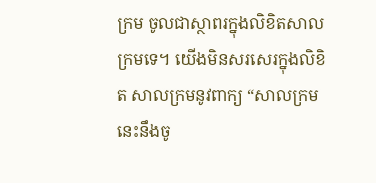ក្រម ចូលជាស្ថាពរក្នុងលិខិតសាលក្រមទេ។ យើងមិនសរសេរក្នុងលិខិត សាលក្រមនូវពាក្យ “សាលក្រមនេះនឹងចូ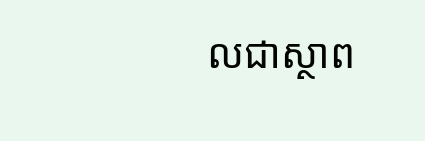លជាស្ថាព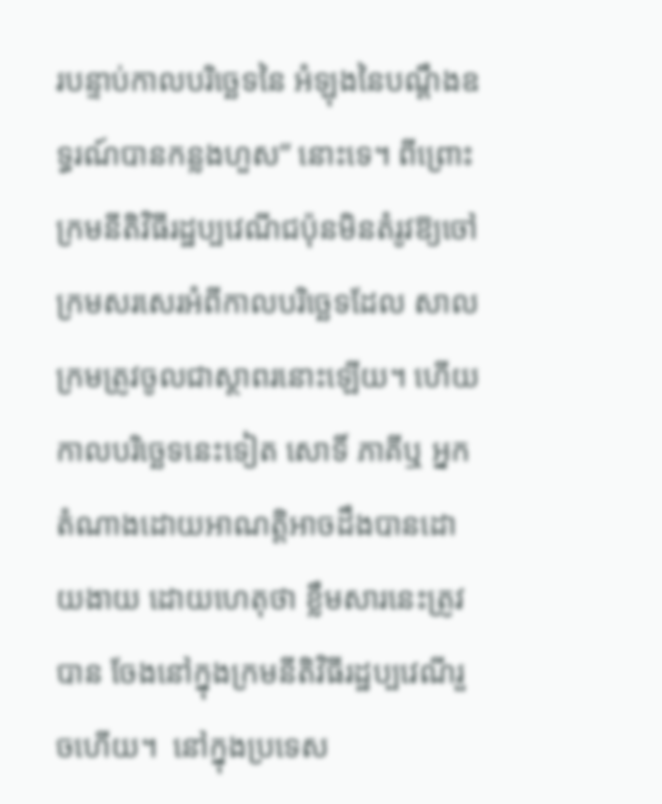របន្ទាប់កាលបរិច្ឆេទនៃ អំឡុងនៃបណ្ដឹងឧទ្ធរណ៍បានកន្លងហួស” នោះទេ។ ពីព្រោះក្រមនីតិវិធីរដ្ឋប្បវេណីជប៉ុនមិនតំរូវឱ្យចៅក្រមសរសេរអំពីកាលបរិច្ឆេទដែល សាលក្រមត្រូវចូលជាស្ថាពរនោះឡើយ។ ហើយកាលបរិច្ឆេទនេះទៀត សោទិ៍ ភាគីឬ អ្នកតំណាងដោយអាណត្ដិអាចដឹងបានដោយងាយ ដោយហេតុថា ខ្លឹមសារនេះត្រូវបាន ចែងនៅក្នុងក្រមនីតិវិធីរដ្ឋប្បវេណីរួចហើយ។  នៅក្នុងប្រទេស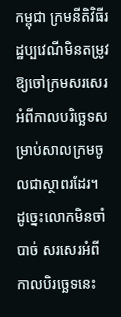កម្ពុជា ក្រមនីតិវិធីរដ្ឋប្បវេណីមិនតម្រូវឱ្យចៅក្រមសរសេរ អំពីកាលបរិច្ឆេទសម្រាប់សាលក្រមចូលជាស្ថាពរដែរ។ ដូច្នេះលោកមិនចាំបាច់ សរសេរអំពីកាលបិរច្ឆេទនេះ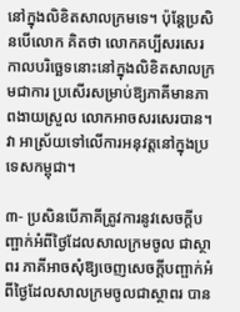នៅក្នុងលិខិតសាលក្រមទេ។ ប៉ុន្ដែប្រសិនបើលោក គិតថា លោកគប្បីសរសេរកាលបរិច្ឆេទនោះនៅក្នុងលិខិតសាលក្រមជាការ ប្រសើរសម្រាប់ឱ្យភាគីមានភាពងាយស្រួល លោកអាចសរសេរបាន។ វា អាស្រ័យទៅលើការអនុវត្ដនៅក្នុងប្រទេសកម្ពុជា។

៣- ប្រសិនបើភាគីត្រូវការនូវសេចក្ដីបញ្ផាក់អំពីថ្ងៃដែលសាលក្រមចូល ជាស្ថាពរ ភាគីអាចសុំឱ្យចេញសេចក្ដីបញ្ផាក់អំពីថ្ងៃដែលសាលក្រមចូលជាស្ថាពរ បាន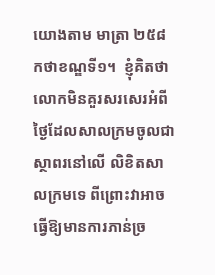យោងតាម មាត្រា ២៥៨ កថាខណ្ឌទី១។  ខ្ញុំគិតថា លោកមិនគួរសរសេរអំពីថ្ងៃដែលសាលក្រមចូលជាស្ថាពរនៅលើ លិខិតសាលក្រមទេ ពីព្រោះវាអាចធ្វើឱ្យមានការភាន់ច្រ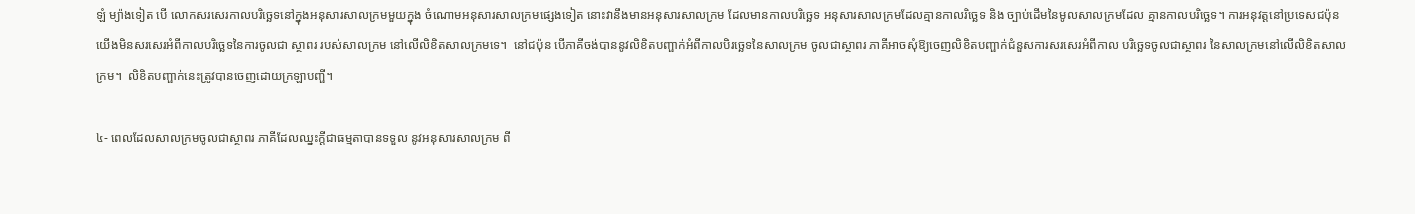ឡំ ម្យ៉ាងទៀត បើ លោកសរសេរកាលបរិច្ឆេទនៅក្នុងអនុសារសាលក្រមមួយក្នុង ចំណោមអនុសារសាលក្រមផ្សេងទៀត នោះវានឹងមានអនុសារសាលក្រម ដែលមានកាលបរិច្ឆេទ អនុសារសាលក្រមដែលគ្មានកាលរិច្ឆេទ និង ច្បាប់ដើមនៃមូលសាលក្រមដែល គ្មានកាលបរិច្ឆេទ។ ការអនុវត្ដនៅប្រទេសជប៉ុន យើងមិនសរសេរអំពីកាលបរិច្ឆេទនៃការចូលជា ស្ថាពរ របស់សាលក្រម នៅលើលិខិតសាលក្រមទេ។  នៅជប៉ុន បើភាគីចង់បាននូវលិខិតបញ្ផាក់អំពីកាលបិរច្ឆេទនៃសាលក្រម ចូលជាស្ថាពរ ភាគីអាចសុំឱ្យចេញលិខិតបញ្ផាក់ជំនួសការសរសេរអំពីកាល បរិច្ឆេទចូលជាស្ថាពរ នៃសាលក្រមនៅលើលិខិតសាលក្រម។  លិខិតបញ្ផាក់នេះត្រូវបានចេញដោយក្រឡាបញ្ផី។

៤- ពេលដែលសាលក្រមចូលជាស្ថាពរ ភាគីដែលឈ្នះក្ដីជាធម្មតាបានទទួល នូវអនុសារសាលក្រម ពី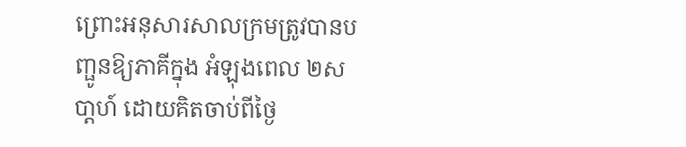ព្រោះអនុសារសាលក្រមត្រូវបានបញ្ផូនឱ្យភាគីក្នុង អំឡុងពេល ២សបា្ដហ៍ ដោយគិតចាប់ពីថ្ងៃ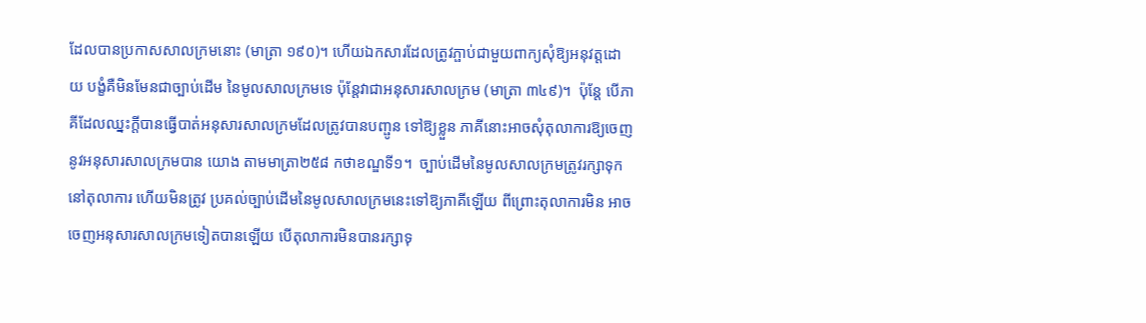ដែលបានប្រកាសសាលក្រមនោះ (មាត្រា ១៩០)។ ហើយឯកសារដែលត្រូវភ្ផាប់ជាមួយពាក្យសុំឱ្យអនុវត្ដដោយ បង្ខំគឺមិនមែនជាច្បាប់ដើម នៃមូលសាលក្រមទេ ប៉ុន្ដែវាជាអនុសារសាលក្រម (មាត្រា ៣៤៩)។  ប៉ុន្ដែ បើភាគីដែលឈ្នះក្ដីបានធ្វើបាត់អនុសារសាលក្រមដែលត្រូវបានបញ្ផូន ទៅឱ្យខ្លួន ភាគីនោះអាចសុំតុលាការឱ្យចេញនូវអនុសារសាលក្រមបាន យោង តាមមាត្រា២៥៨ កថាខណ្ឌទី១។  ច្បាប់ដើមនៃមូលសាលក្រមត្រូវរក្សាទុកនៅតុលាការ ហើយមិនត្រូវ ប្រគល់ច្បាប់ដើមនៃមូលសាលក្រមនេះទៅឱ្យភាគីឡើយ ពីព្រោះតុលាការមិន អាចចេញអនុសារសាលក្រមទៀតបានឡើយ បើតុលាការមិនបានរក្សាទុ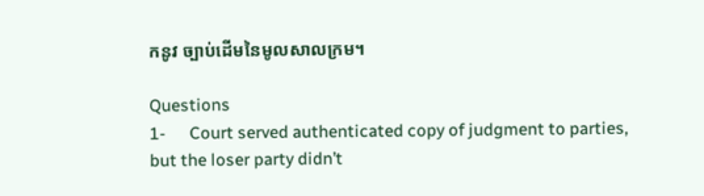កនូវ ច្បាប់ដើមនៃមូលសាលក្រម។

Questions
1-      Court served authenticated copy of judgment to parties, but the loser party didn’t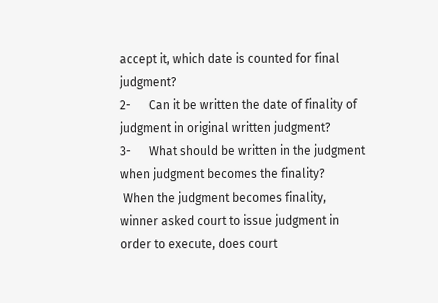accept it, which date is counted for final judgment?
2-      Can it be written the date of finality of judgment in original written judgment?
3-      What should be written in the judgment when judgment becomes the finality?
 When the judgment becomes finality, winner asked court to issue judgment in order to execute, does court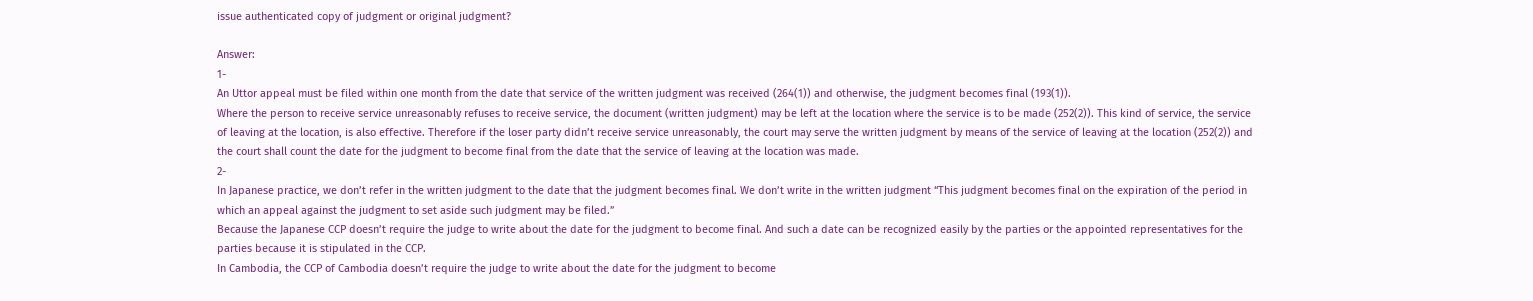issue authenticated copy of judgment or original judgment?

Answer:
1-
An Uttor appeal must be filed within one month from the date that service of the written judgment was received (264(1)) and otherwise, the judgment becomes final (193(1)).
Where the person to receive service unreasonably refuses to receive service, the document (written judgment) may be left at the location where the service is to be made (252(2)). This kind of service, the service of leaving at the location, is also effective. Therefore if the loser party didn’t receive service unreasonably, the court may serve the written judgment by means of the service of leaving at the location (252(2)) and the court shall count the date for the judgment to become final from the date that the service of leaving at the location was made.
2-
In Japanese practice, we don’t refer in the written judgment to the date that the judgment becomes final. We don’t write in the written judgment “This judgment becomes final on the expiration of the period in which an appeal against the judgment to set aside such judgment may be filed.”
Because the Japanese CCP doesn’t require the judge to write about the date for the judgment to become final. And such a date can be recognized easily by the parties or the appointed representatives for the parties because it is stipulated in the CCP.
In Cambodia, the CCP of Cambodia doesn’t require the judge to write about the date for the judgment to become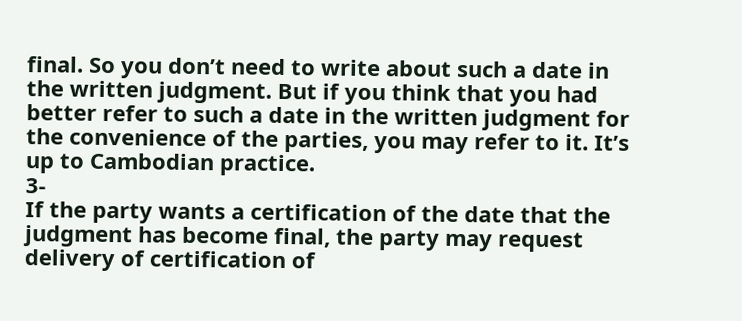final. So you don’t need to write about such a date in the written judgment. But if you think that you had better refer to such a date in the written judgment for the convenience of the parties, you may refer to it. It’s up to Cambodian practice.
3-
If the party wants a certification of the date that the judgment has become final, the party may request delivery of certification of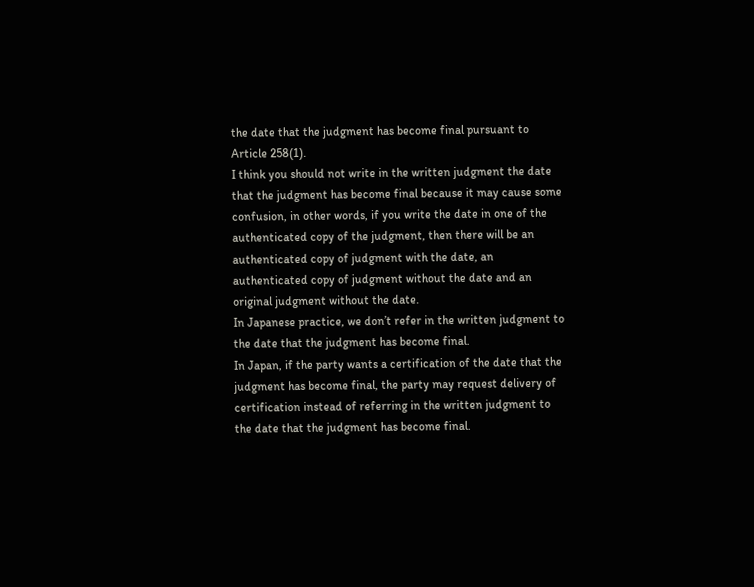the date that the judgment has become final pursuant to Article 258(1).
I think you should not write in the written judgment the date that the judgment has become final because it may cause some confusion, in other words, if you write the date in one of the authenticated copy of the judgment, then there will be an authenticated copy of judgment with the date, an authenticated copy of judgment without the date and an original judgment without the date.
In Japanese practice, we don’t refer in the written judgment to the date that the judgment has become final.
In Japan, if the party wants a certification of the date that the judgment has become final, the party may request delivery of certification instead of referring in the written judgment to the date that the judgment has become final.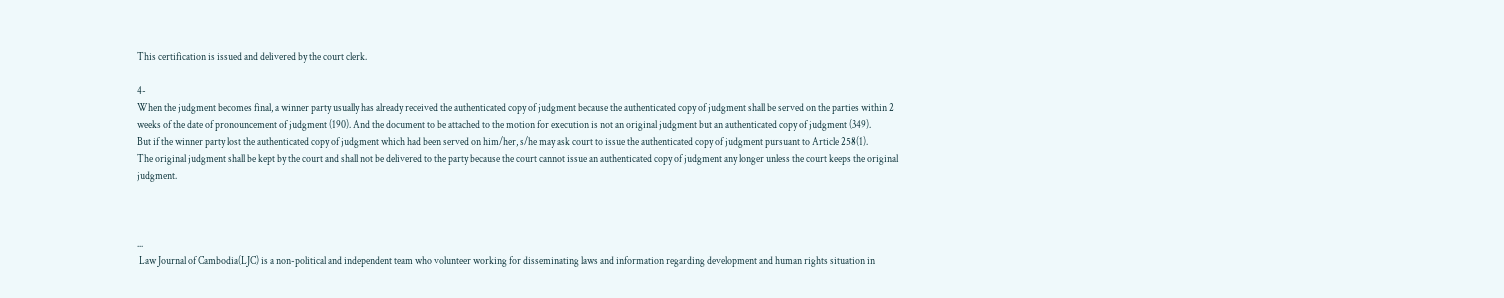This certification is issued and delivered by the court clerk.

4-
When the judgment becomes final, a winner party usually has already received the authenticated copy of judgment because the authenticated copy of judgment shall be served on the parties within 2 weeks of the date of pronouncement of judgment (190). And the document to be attached to the motion for execution is not an original judgment but an authenticated copy of judgment (349).
But if the winner party lost the authenticated copy of judgment which had been served on him/her, s/he may ask court to issue the authenticated copy of judgment pursuant to Article 258(1).
The original judgment shall be kept by the court and shall not be delivered to the party because the court cannot issue an authenticated copy of judgment any longer unless the court keeps the original judgment.



...
 Law Journal of Cambodia(LJC) is a non-political and independent team who volunteer working for disseminating laws and information regarding development and human rights situation in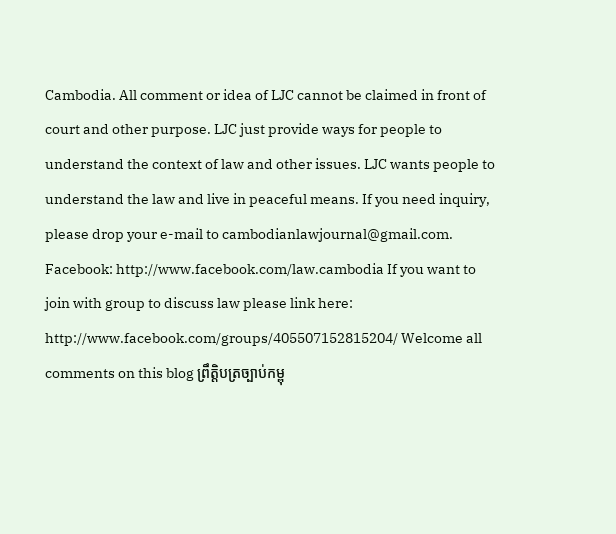Cambodia. All comment or idea of LJC cannot be claimed in front of court and other purpose. LJC just provide ways for people to understand the context of law and other issues. LJC wants people to understand the law and live in peaceful means. If you need inquiry, please drop your e-mail to cambodianlawjournal@gmail.com. Facebook: http://www.facebook.com/law.cambodia If you want to join with group to discuss law please link here: http://www.facebook.com/groups/405507152815204/ Welcome all comments on this blog ព្រឹតិ្តបត្រច្បាប់កម្ពុ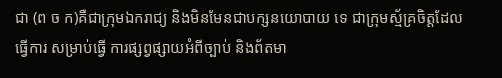ជា (ព ច ក)គឺជាក្រុមឯករាជ្យ និងមិនមែនជាបក្សនយោបាយ ទេ ជាក្រុមស្ម័គ្រចិត្តដែល ធ្វើការ សម្រាប់ធ្វើ ការផ្សព្វផ្សាយអំពីច្បាប់ និងព័តមា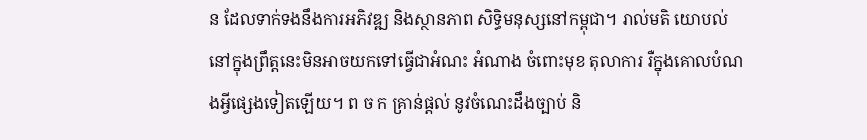ន ដែលទាក់ទងនឹងការអភិវឌ្ឍ និងស្ថានភាព សិទ្ធិមនុស្សនៅកម្ពុជា។ រាល់មតិ យោបល់នៅក្នុងព្រឹត្តនេះមិនអាចយកទៅធើ្វជាអំណះ អំណាង ចំពោះមុខ តុលាការ រឺក្នុងគោលបំណងអ្វីផ្សេងទៀតឡើយ។ ព ច ក គ្រាន់ផ្តល់ នូវចំណេះដឹងច្បាប់ និ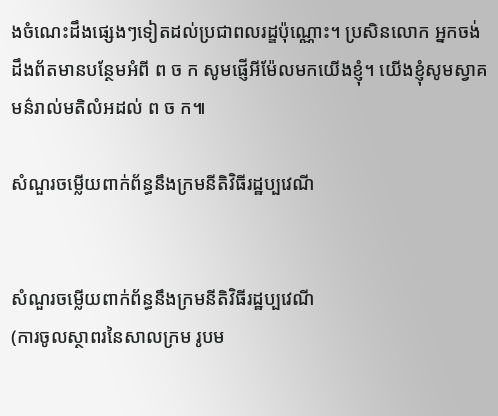ងចំណេះដឹងផ្សេងៗទៀតដល់ប្រជាពលរដ្ឌប៉ុណ្ណោះ។ ប្រសិនលោក អ្នកចង់ដឹងព័តមានបន្ថែមអំពី ព ច ក សូមផ្ញើអីម៉ែលមកយើងខ្ញុំ។ យើងខ្ញុំសូមស្វាគមន៌រាល់មតិលំអដល់ ព ច ក៕

សំណួរចម្លើយពាក់ព័ន្ធនឹងក្រមនីតិវិធីរដ្ឋប្បវេណី


សំណួរចម្លើយពាក់ព័ន្ធនឹងក្រមនីតិវិធីរដ្ឋប្បវេណី
(ការចូលស្ថាពរនៃសាលក្រម រូបម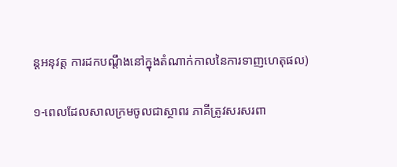ន្តអនុវត្ត ការដកបណ្តឹងនៅក្នុងតំណាក់កាលនៃការទាញហេតុផល)

១-ពេលដែលសាលក្រមចូលជាស្ថាពរ ភាគីត្រូវសរសរពា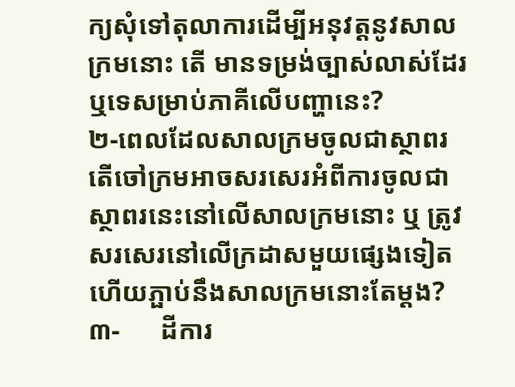ក្យសុំទៅតុលាការដើម្បីអនុវត្ដនូវសាលក្រមនោះ តើ មានទម្រង់ច្បាស់លាស់ដែរឬទេសម្រាប់ភាគីលើបញ្ហានេះ?
២-ពេលដែលសាលក្រមចូលជាស្ថាពរ តើចៅក្រមអាចសរសេរអំពីការចូលជាស្ថាពរនេះនៅលើសាលក្រមនោះ ឬ ត្រូវសរសេរនៅលើក្រដាសមួយផ្សេងទៀតហើយភ្ផាប់នឹងសាលក្រមនោះតែម្ដង?
៣-      ដីការ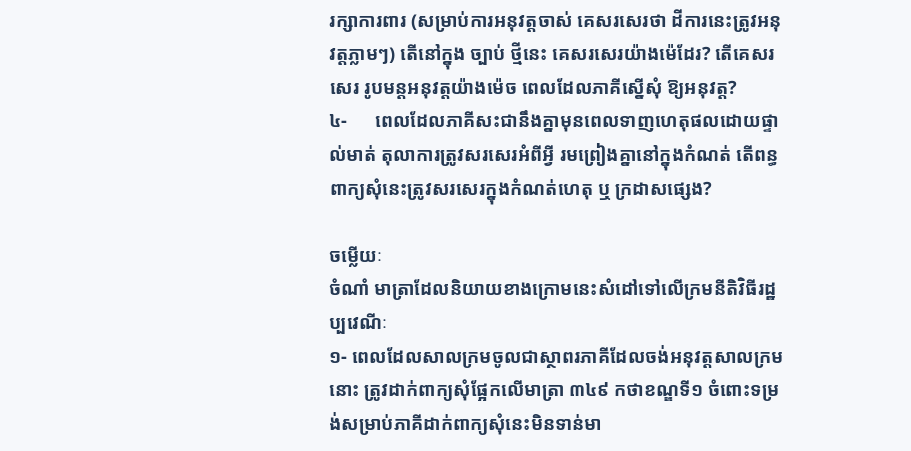រក្សាការពារ (សម្រាប់ការអនុវត្ដចាស់ គេសរសេរថា ដីការនេះត្រូវអនុវត្ដភ្លាមៗ) តើនៅក្នុង ច្បាប់ ថ្មីនេះ គេសរសេរយ៉ាងម៉េដែរ? តើគេសរសេរ រូបមន្ដអនុវត្ដយ៉ាងម៉េច ពេលដែលភាគីស្នើសុំ ឱ្យអនុវត្ដ?
៤-      ពេលដែលភាគីសះជានឹងគ្នាមុនពេលទាញហេតុផលដោយផ្ទាល់មាត់ តុលាការត្រូវសរសេរអំពីអ្វី រមព្រៀងគ្នានៅក្នុងកំណត់ តើពន្ធពាក្យសុំនេះត្រូវសរសេរក្នុងកំណត់ហេតុ ឬ ក្រដាសផ្សេង?

ចម្លើយៈ
ចំណាំ មាត្រាដែលនិយាយខាងក្រោមនេះសំដៅទៅលើក្រមនីតិវិធីរដ្ឋប្បវេណីៈ
១- ពេលដែលសាលក្រមចូលជាស្ថាពរភាគីដែលចង់អនុវត្ដសាលក្រមនោះ ត្រូវដាក់ពាក្យសុំផ្អែកលើមាត្រា ៣៤៩ កថាខណ្ឌទី១ ចំពោះទម្រង់សម្រាប់ភាគីដាក់ពាក្យសុំនេះមិនទាន់មា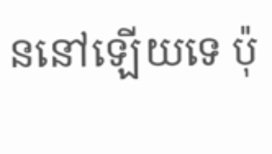ននៅឡើយទេ ប៉ុ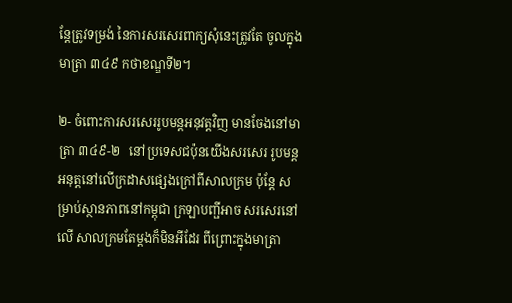ន្ដែត្រូវទម្រង់ នៃការសរសេរពាក្យសុំនេះត្រូវតែ ចូលក្នុងមាត្រា ៣៤៩ កថាខណ្ឌទី២។

២- ចំពោះការសរសេររូបមន្ដអនុវត្តវិញ មានចែងនៅមាត្រា ៣៤៩-២   នៅប្រទេសជប៉ុនយើងសរសេរ រូបមន្ដអនុត្ដនៅលើក្រដាសផ្សេងក្រៅពីសាលក្រម ប៉ុន្ដែ សម្រាប់ស្ថានភាពនៅកម្ពុជា ក្រឡាបញ្ផីអាច សរសេរនៅលើ សាលក្រមតែម្ដងក៏មិនអីដែរ ពីព្រោះក្នុងមាត្រា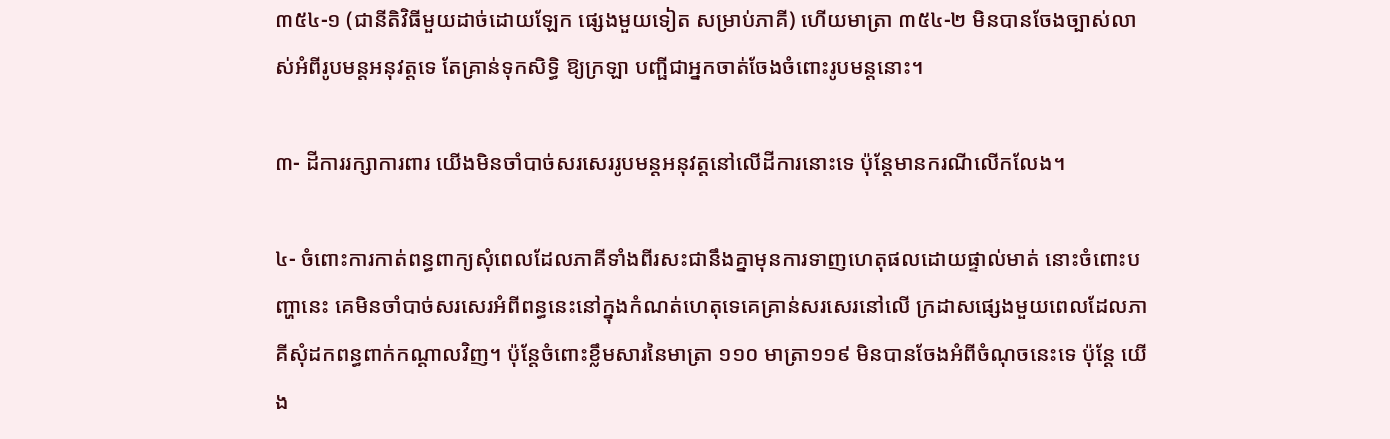៣៥៤-១ (ជានីតិវិធីមួយដាច់ដោយឡែក ផ្សេងមួយទៀត សម្រាប់ភាគី) ហើយមាត្រា ៣៥៤-២ មិនបានចែងច្បាស់លាស់អំពីរូបមន្ដអនុវត្ដទេ តែគ្រាន់ទុកសិទ្ធិ ឱ្យក្រឡា បញ្ផីជាអ្នកចាត់ចែងចំពោះរូបមន្ដនោះ។

៣- ដីការរក្សាការពារ យើងមិនចាំបាច់សរសេររូបមន្ដអនុវត្ដនៅលើដីការនោះទេ ប៉ុន្ដែមានករណីលើកលែង។

៤- ចំពោះការកាត់ពន្ធពាក្យសុំពេលដែលភាគីទាំងពីរសះជានឹងគ្នាមុនការទាញហេតុផលដោយផ្ទាល់មាត់ នោះចំពោះបញ្ហានេះ គេមិនចាំបាច់សរសេរអំពីពន្ធនេះនៅក្នុងកំណត់ហេតុទេគេគ្រាន់សរសេរនៅលើ ក្រដាសផ្សេងមួយពេលដែលភាគីសុំដកពន្ធពាក់កណ្ដាលវិញ។ ប៉ុន្ដែចំពោះខ្លឹមសារនៃមាត្រា ១១០ មាត្រា១១៩ មិនបានចែងអំពីចំណុចនេះទេ ប៉ុន្ដែ យើង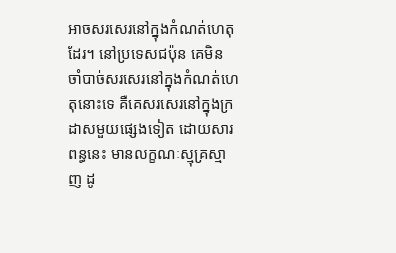អាចសរសេរនៅក្នុងកំណត់ហេតុដែរ។ នៅប្រទេសជប៉ុន គេមិន ចាំបាច់សរសេរនៅក្នុងកំណត់ហេតុនោះទេ គឺគេសរសេរនៅក្នុងក្រដាសមួយផ្សេងទៀត ដោយសារពន្ធនេះ មានលក្ខណៈស្មុគ្រស្មាញ ដូ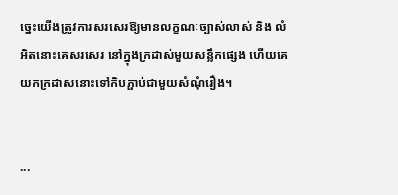ច្នេះយើងត្រូវការសរសេរឱ្យមានលក្ខណៈច្បាស់លាស់ និង លំអិតនោះគេសរសេរ នៅក្នុងក្រដាស់មួយសន្លឹកផ្សេង ហើយគេយកក្រដាសនោះទៅកិបភ្ផាប់ជាមួយសំណុំរឿង។


...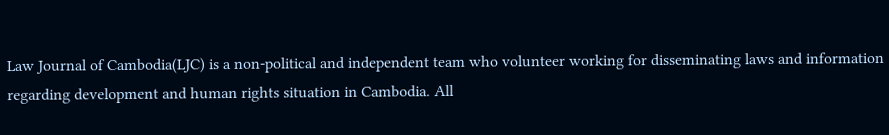Law Journal of Cambodia(LJC) is a non-political and independent team who volunteer working for disseminating laws and information regarding development and human rights situation in Cambodia. All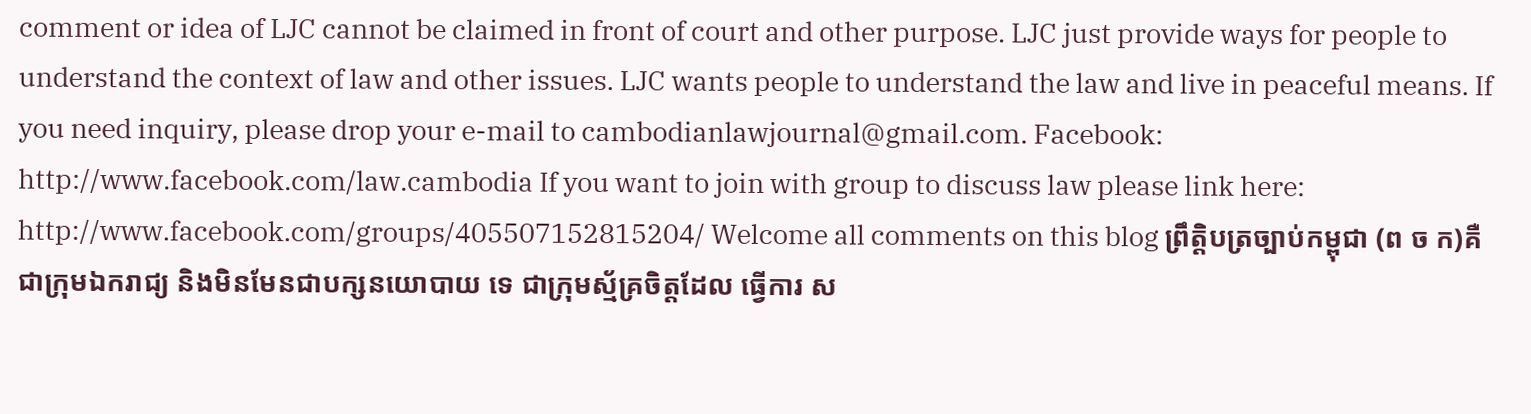comment or idea of LJC cannot be claimed in front of court and other purpose. LJC just provide ways for people to understand the context of law and other issues. LJC wants people to understand the law and live in peaceful means. If you need inquiry, please drop your e-mail to cambodianlawjournal@gmail.com. Facebook: http://www.facebook.com/law.cambodia If you want to join with group to discuss law please link here: http://www.facebook.com/groups/405507152815204/ Welcome all comments on this blog ព្រឹតិ្តបត្រច្បាប់កម្ពុជា (ព ច ក)គឺជាក្រុមឯករាជ្យ និងមិនមែនជាបក្សនយោបាយ ទេ ជាក្រុមស្ម័គ្រចិត្តដែល ធ្វើការ ស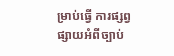ម្រាប់ធ្វើ ការផ្សព្វផ្សាយអំពីច្បាប់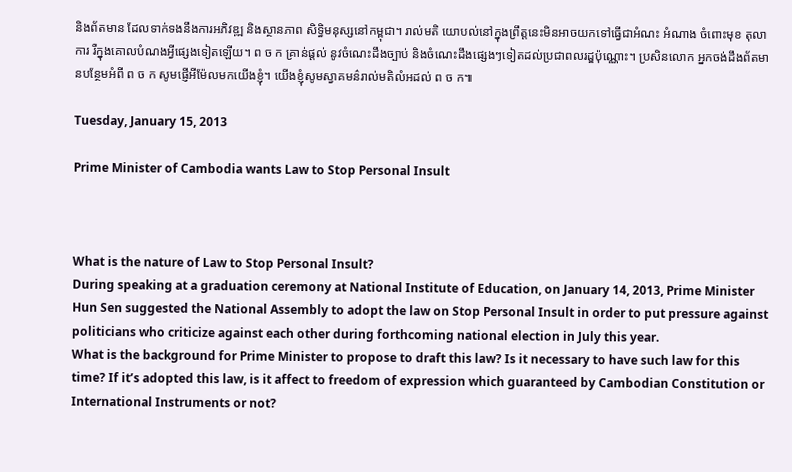និងព័តមាន ដែលទាក់ទងនឹងការអភិវឌ្ឍ និងស្ថានភាព សិទ្ធិមនុស្សនៅកម្ពុជា។ រាល់មតិ យោបល់នៅក្នុងព្រឹត្តនេះមិនអាចយកទៅធើ្វជាអំណះ អំណាង ចំពោះមុខ តុលាការ រឺក្នុងគោលបំណងអ្វីផ្សេងទៀតឡើយ។ ព ច ក គ្រាន់ផ្តល់ នូវចំណេះដឹងច្បាប់ និងចំណេះដឹងផ្សេងៗទៀតដល់ប្រជាពលរដ្ឌប៉ុណ្ណោះ។ ប្រសិនលោក អ្នកចង់ដឹងព័តមានបន្ថែមអំពី ព ច ក សូមផ្ញើអីម៉ែលមកយើងខ្ញុំ។ យើងខ្ញុំសូមស្វាគមន៌រាល់មតិលំអដល់ ព ច ក៕

Tuesday, January 15, 2013

Prime Minister of Cambodia wants Law to Stop Personal Insult



What is the nature of Law to Stop Personal Insult?
During speaking at a graduation ceremony at National Institute of Education, on January 14, 2013, Prime Minister Hun Sen suggested the National Assembly to adopt the law on Stop Personal Insult in order to put pressure against politicians who criticize against each other during forthcoming national election in July this year.
What is the background for Prime Minister to propose to draft this law? Is it necessary to have such law for this time? If it’s adopted this law, is it affect to freedom of expression which guaranteed by Cambodian Constitution or International Instruments or not?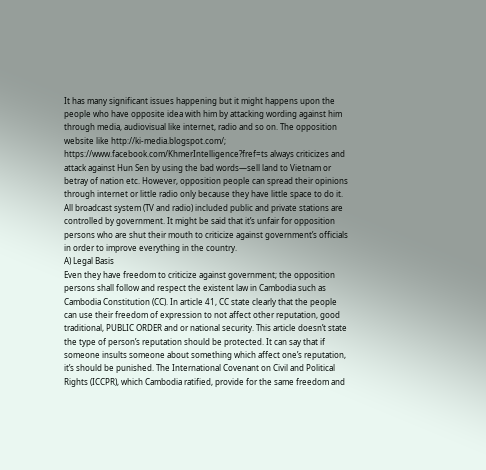It has many significant issues happening but it might happens upon the people who have opposite idea with him by attacking wording against him through media, audiovisual like internet, radio and so on. The opposition website like http://ki-media.blogspot.com/; https://www.facebook.com/KhmerIntelligence?fref=ts always criticizes and attack against Hun Sen by using the bad words—sell land to Vietnam or betray of nation etc. However, opposition people can spread their opinions through internet or little radio only because they have little space to do it. All broadcast system (TV and radio) included public and private stations are controlled by government. It might be said that it’s unfair for opposition persons who are shut their mouth to criticize against government’s officials in order to improve everything in the country.
A) Legal Basis
Even they have freedom to criticize against government; the opposition persons shall follow and respect the existent law in Cambodia such as Cambodia Constitution (CC). In article 41, CC state clearly that the people can use their freedom of expression to not affect other reputation, good traditional, PUBLIC ORDER and or national security. This article doesn’t state the type of person’s reputation should be protected. It can say that if someone insults someone about something which affect one’s reputation, it’s should be punished. The International Covenant on Civil and Political Rights (ICCPR), which Cambodia ratified, provide for the same freedom and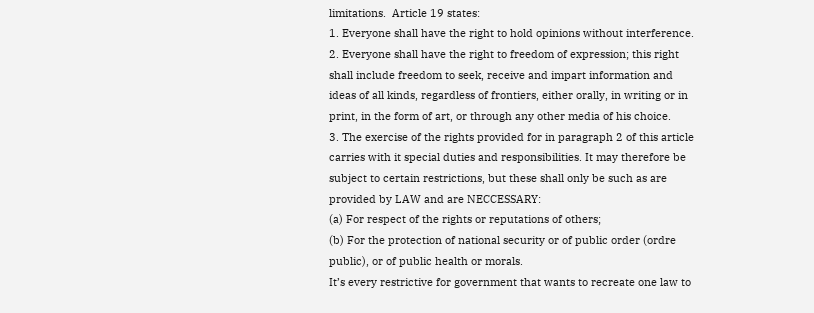limitations.  Article 19 states:
1. Everyone shall have the right to hold opinions without interference.
2. Everyone shall have the right to freedom of expression; this right shall include freedom to seek, receive and impart information and ideas of all kinds, regardless of frontiers, either orally, in writing or in print, in the form of art, or through any other media of his choice.
3. The exercise of the rights provided for in paragraph 2 of this article carries with it special duties and responsibilities. It may therefore be subject to certain restrictions, but these shall only be such as are provided by LAW and are NECCESSARY:
(a) For respect of the rights or reputations of others;
(b) For the protection of national security or of public order (ordre public), or of public health or morals.
It’s every restrictive for government that wants to recreate one law to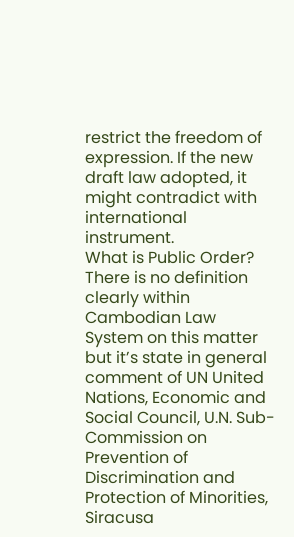restrict the freedom of expression. If the new draft law adopted, it might contradict with international instrument.
What is Public Order?
There is no definition clearly within Cambodian Law System on this matter but it’s state in general comment of UN United Nations, Economic and Social Council, U.N. Sub-Commission on Prevention of Discrimination and Protection of Minorities, Siracusa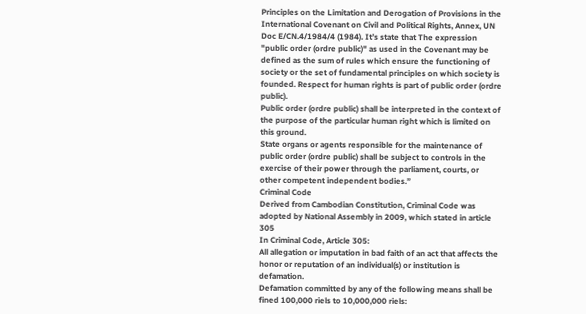Principles on the Limitation and Derogation of Provisions in the International Covenant on Civil and Political Rights, Annex, UN Doc E/CN.4/1984/4 (1984). It’s state that The expression "public order (ordre public)" as used in the Covenant may be defined as the sum of rules which ensure the functioning of society or the set of fundamental principles on which society is founded. Respect for human rights is part of public order (ordre public).
Public order (ordre public) shall be interpreted in the context of the purpose of the particular human right which is limited on this ground.
State organs or agents responsible for the maintenance of public order (ordre public) shall be subject to controls in the exercise of their power through the parliament, courts, or other competent independent bodies.”
Criminal Code
Derived from Cambodian Constitution, Criminal Code was adopted by National Assembly in 2009, which stated in article 305
In Criminal Code, Article 305:
All allegation or imputation in bad faith of an act that affects the honor or reputation of an individual(s) or institution is defamation.
Defamation committed by any of the following means shall be fined 100,000 riels to 10,000,000 riels: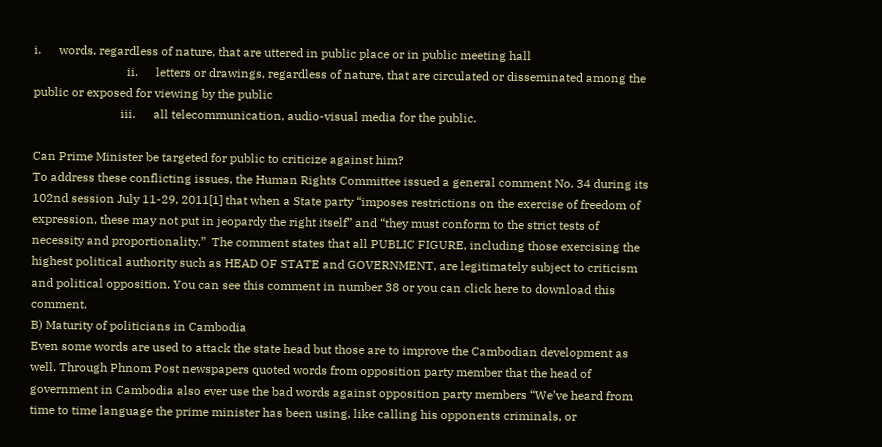i.      words, regardless of nature, that are uttered in public place or in public meeting hall
                               ii.      letters or drawings, regardless of nature, that are circulated or disseminated among the public or exposed for viewing by the public
                             iii.      all telecommunication, audio-visual media for the public.

Can Prime Minister be targeted for public to criticize against him?
To address these conflicting issues, the Human Rights Committee issued a general comment No. 34 during its 102nd session July 11-29, 2011[1] that when a State party “imposes restrictions on the exercise of freedom of expression, these may not put in jeopardy the right itself” and “they must conform to the strict tests of necessity and proportionality.”  The comment states that all PUBLIC FIGURE, including those exercising the highest political authority such as HEAD OF STATE and GOVERNMENT, are legitimately subject to criticism and political opposition. You can see this comment in number 38 or you can click here to download this comment.
B) Maturity of politicians in Cambodia
Even some words are used to attack the state head but those are to improve the Cambodian development as well. Through Phnom Post newspapers quoted words from opposition party member that the head of government in Cambodia also ever use the bad words against opposition party members “We’ve heard from time to time language the prime minister has been using, like calling his opponents criminals, or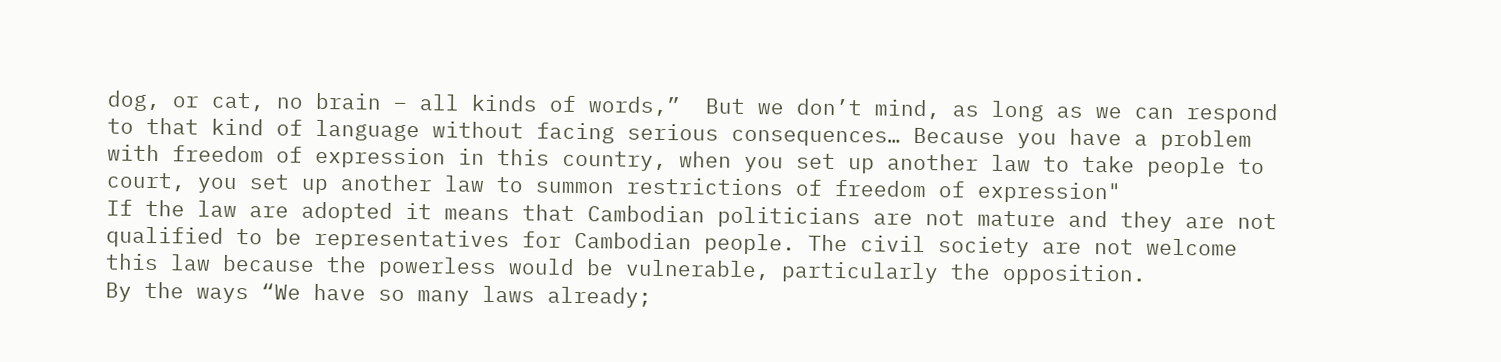dog, or cat, no brain – all kinds of words,”  But we don’t mind, as long as we can respond to that kind of language without facing serious consequences… Because you have a problem with freedom of expression in this country, when you set up another law to take people to court, you set up another law to summon restrictions of freedom of expression"
If the law are adopted it means that Cambodian politicians are not mature and they are not qualified to be representatives for Cambodian people. The civil society are not welcome this law because the powerless would be vulnerable, particularly the opposition.
By the ways “We have so many laws already;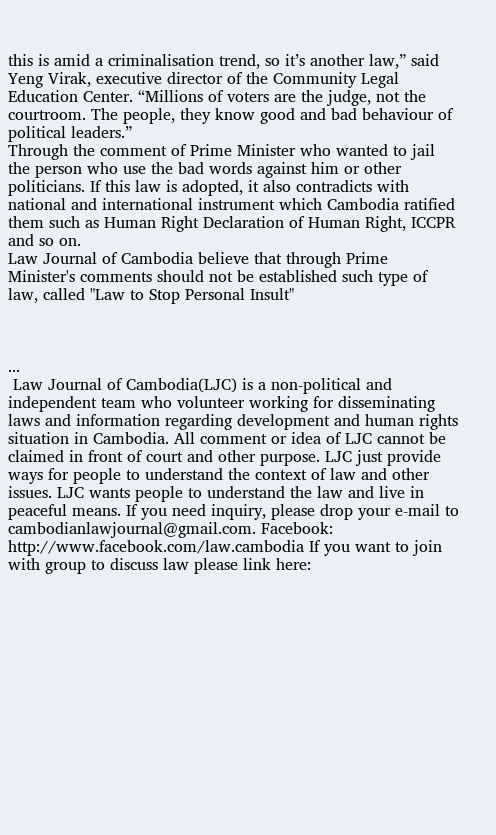this is amid a criminalisation trend, so it’s another law,” said Yeng Virak, executive director of the Community Legal Education Center. “Millions of voters are the judge, not the courtroom. The people, they know good and bad behaviour of political leaders.”
Through the comment of Prime Minister who wanted to jail the person who use the bad words against him or other politicians. If this law is adopted, it also contradicts with national and international instrument which Cambodia ratified them such as Human Right Declaration of Human Right, ICCPR and so on.
Law Journal of Cambodia believe that through Prime Minister's comments should not be established such type of law, called "Law to Stop Personal Insult"



...
 Law Journal of Cambodia(LJC) is a non-political and independent team who volunteer working for disseminating laws and information regarding development and human rights situation in Cambodia. All comment or idea of LJC cannot be claimed in front of court and other purpose. LJC just provide ways for people to understand the context of law and other issues. LJC wants people to understand the law and live in peaceful means. If you need inquiry, please drop your e-mail to cambodianlawjournal@gmail.com. Facebook: http://www.facebook.com/law.cambodia If you want to join with group to discuss law please link here: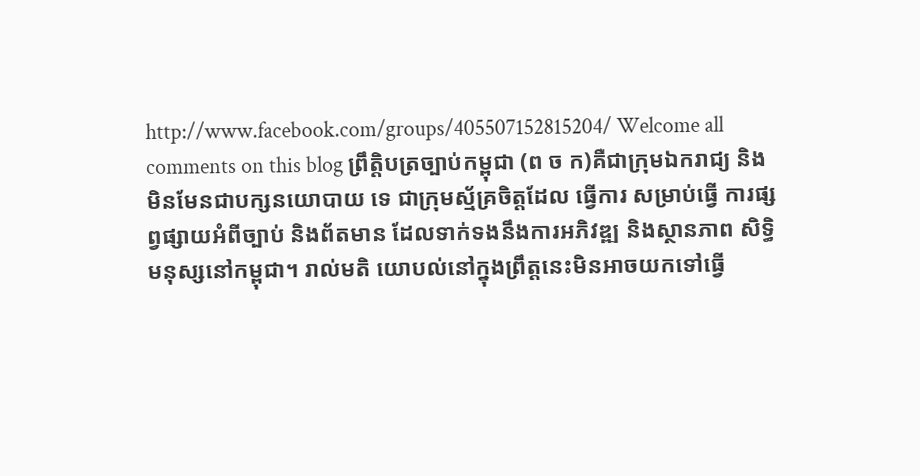http://www.facebook.com/groups/405507152815204/ Welcome all comments on this blog ព្រឹតិ្តបត្រច្បាប់កម្ពុជា (ព ច ក)គឺជាក្រុមឯករាជ្យ និងមិនមែនជាបក្សនយោបាយ ទេ ជាក្រុមស្ម័គ្រចិត្តដែល ធ្វើការ សម្រាប់ធ្វើ ការផ្សព្វផ្សាយអំពីច្បាប់ និងព័តមាន ដែលទាក់ទងនឹងការអភិវឌ្ឍ និងស្ថានភាព សិទ្ធិមនុស្សនៅកម្ពុជា។ រាល់មតិ យោបល់នៅក្នុងព្រឹត្តនេះមិនអាចយកទៅធើ្វ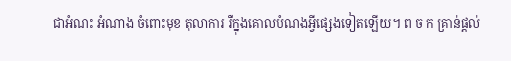ជាអំណះ អំណាង ចំពោះមុខ តុលាការ រឺក្នុងគោលបំណងអ្វីផ្សេងទៀតឡើយ។ ព ច ក គ្រាន់ផ្តល់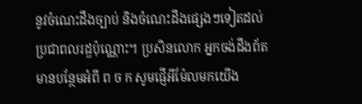នូវចំណេះដឹងច្បាប់ និងចំណេះដឹងផ្សេងៗទៀតដល់ប្រជាពលរដ្ឌប៉ុណ្ណោះ។ ប្រសិនលោក អ្នកចង់ដឹងព័តមានបន្ថែមអំពី ព ច ក សូមផ្ញើអីម៉ែលមកយើង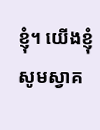ខ្ញុំ។ យើងខ្ញុំសូមស្វាគ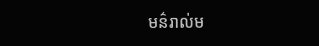មន៌រាល់ម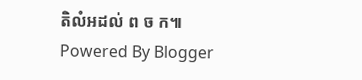តិលំអដល់ ព ច ក៕
Powered By Blogger